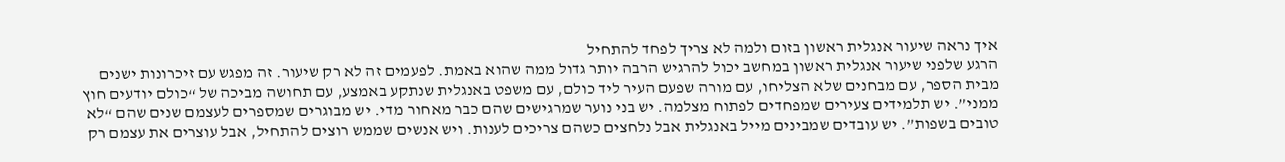איך נראה שיעור אנגלית ראשון בזום ולמה לא צריך לפחד להתחיל
הרגע שלפני שיעור אנגלית ראשון במחשב יכול להרגיש הרבה יותר גדול ממה שהוא באמת. לפעמים זה לא רק שיעור. זה מפגש עם זיכרונות ישנים מבית הספר, עם מבחנים שלא הצליחו, עם מורה שפעם העיר ליד כולם, עם משפט באנגלית שנתקע באמצע, עם תחושה מביכה של “כולם יודעים חוץ ממני”. יש תלמידים צעירים שמפחדים לפתוח מצלמה. יש בני נוער שמרגישים שהם כבר מאחור מדי. יש מבוגרים שמספרים לעצמם שנים שהם “לא טובים בשפות”. יש עובדים שמבינים מייל באנגלית אבל נלחצים כשהם צריכים לענות. ויש אנשים שממש רוצים להתחיל, אבל עוצרים את עצמם רק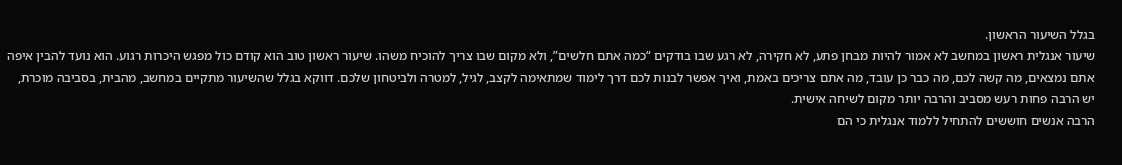בגלל השיעור הראשון.
שיעור אנגלית ראשון במחשב לא אמור להיות מבחן פתע, לא חקירה, לא רגע שבו בודקים “כמה אתם חלשים”, ולא מקום שבו צריך להוכיח משהו. שיעור ראשון טוב הוא קודם כול מפגש היכרות רגוע. הוא נועד להבין איפה אתם נמצאים, מה קשה לכם, מה כבר כן עובד, מה אתם צריכים באמת, ואיך אפשר לבנות לכם דרך לימוד שמתאימה לקצב, לגיל, למטרה ולביטחון שלכם. דווקא בגלל שהשיעור מתקיים במחשב, מהבית, בסביבה מוכרת, יש הרבה פחות רעש מסביב והרבה יותר מקום לשיחה אישית.
הרבה אנשים חוששים להתחיל ללמוד אנגלית כי הם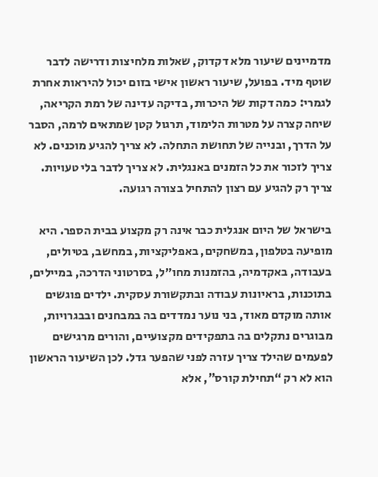מדמיינים שיעור מלא דקדוק, שאלות מלחיצות ודרישה לדבר שוטף מיד. בפועל, שיעור ראשון אישי בזום יכול להיראות אחרת לגמרי: כמה דקות של היכרות, בדיקה עדינה של רמת הקריאה, שיחה קצרה על מטרות הלימוד, תרגול קטן שמתאים לרמה, הסבר על הדרך, ובנייה של תחושת התחלה. לא צריך להגיע מוכנים. לא צריך לזכור את כל הזמנים באנגלית. לא צריך לדבר בלי טעויות. צריך רק להגיע עם רצון להתחיל בצורה רגועה.

בישראל של היום אנגלית כבר אינה רק מקצוע בבית הספר. היא מופיעה בטלפון, במשחקים, באפליקציות, במחשב, בטיולים, בעבודה, באקדמיה, בהזמנות מחו״ל, בסרטוני הדרכה, במיילים, בתוכנות, בראיונות עבודה ובתקשורת עסקית. ילדים פוגשים אותה מוקדם מאוד, בני נוער נמדדים בה במבחנים ובבגרויות, מבוגרים נתקלים בה בתפקידים מקצועיים, והורים מרגישים לפעמים שהילד צריך עזרה לפני שהפער גדל. לכן השיעור הראשון הוא לא רק “תחילת קורס”, אלא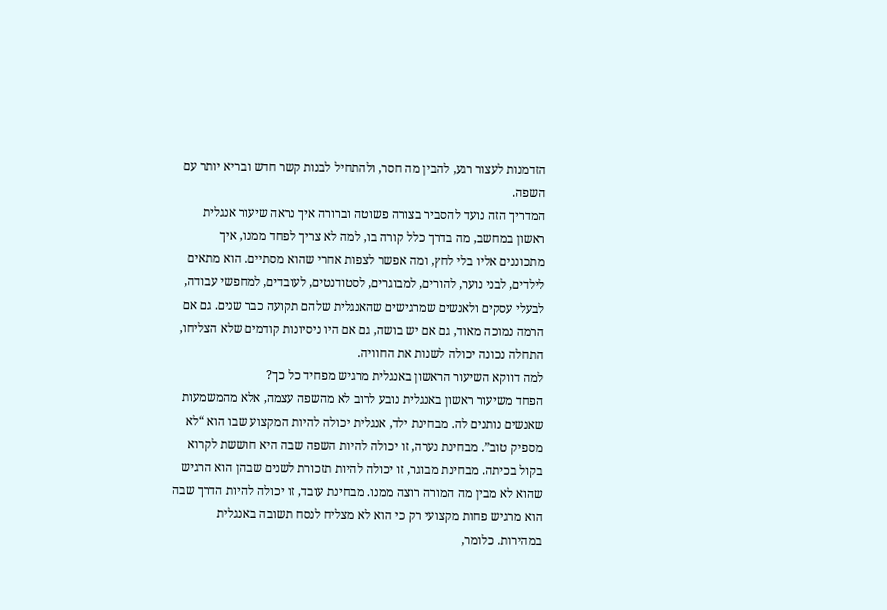הזדמנות לעצור רגע, להבין מה חסר, ולהתחיל לבנות קשר חדש ובריא יותר עם השפה.
המדריך הזה נועד להסביר בצורה פשוטה וברורה איך נראה שיעור אנגלית ראשון במחשב, מה בדרך כלל קורה בו, למה לא צריך לפחד ממנו, איך מתכוננים אליו בלי לחץ, ומה אפשר לצפות אחרי שהוא מסתיים. הוא מתאים לילדים, לבני נוער, להורים, למבוגרים, לסטודנטים, לעובדים, למחפשי עבודה, לבעלי עסקים ולאנשים שמרגישים שהאנגלית שלהם תקועה כבר שנים. גם אם הרמה נמוכה מאוד, גם אם יש בושה, גם אם היו ניסיונות קודמים שלא הצליחו, התחלה נכונה יכולה לשנות את החוויה.
למה דווקא השיעור הראשון באנגלית מרגיש מפחיד כל כך?
הפחד משיעור ראשון באנגלית נובע לרוב לא מהשפה עצמה, אלא מהמשמעות שאנשים נותנים לה. מבחינת ילד, אנגלית יכולה להיות המקצוע שבו הוא “לא מספיק טוב”. מבחינת נערה, זו יכולה להיות השפה שבה היא חוששת לקרוא בקול בכיתה. מבחינת מבוגר, זו יכולה להיות תזכורת לשנים שבהן הוא הרגיש שהוא לא מבין מה המורה רוצה ממנו. מבחינת עובד, זו יכולה להיות הדרך שבה הוא מרגיש פחות מקצועי רק כי הוא לא מצליח לנסח תשובה באנגלית במהירות. כלומר,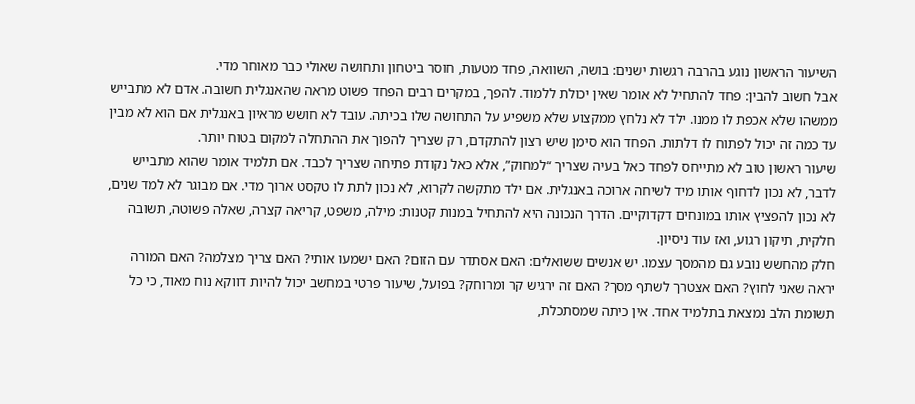השיעור הראשון נוגע בהרבה רגשות ישנים: בושה, השוואה, פחד מטעות, חוסר ביטחון ותחושה שאולי כבר מאוחר מדי.
אבל חשוב להבין: פחד להתחיל לא אומר שאין יכולת ללמוד. להפך, במקרים רבים הפחד פשוט מראה שהאנגלית חשובה. אדם לא מתבייש ממשהו שלא אכפת לו ממנו. ילד לא נלחץ ממקצוע שלא משפיע על התחושה שלו בכיתה. עובד לא חושש מראיון באנגלית אם הוא לא מבין עד כמה זה יכול לפתוח לו דלתות. הפחד הוא סימן שיש רצון להתקדם, רק שצריך להפוך את ההתחלה למקום בטוח יותר.
שיעור ראשון טוב לא מתייחס לפחד כאל בעיה שצריך “למחוק”, אלא כאל נקודת פתיחה שצריך לכבד. אם תלמיד אומר שהוא מתבייש לדבר, לא נכון לדחוף אותו מיד לשיחה ארוכה באנגלית. אם ילד מתקשה לקרוא, לא נכון לתת לו טקסט ארוך מדי. אם מבוגר לא למד שנים, לא נכון להפציץ אותו במונחים דקדוקיים. הדרך הנכונה היא להתחיל במנות קטנות: מילה, משפט, קריאה קצרה, שאלה פשוטה, תשובה חלקית, תיקון רגוע, ואז עוד ניסיון.
חלק מהחשש נובע גם מהמסך עצמו. יש אנשים ששואלים: האם אסתדר עם הזום? האם ישמעו אותי? האם צריך מצלמה? האם המורה יראה שאני לחוץ? האם אצטרך לשתף מסך? האם זה ירגיש קר ומרוחק? בפועל, שיעור פרטי במחשב יכול להיות דווקא נוח מאוד, כי כל תשומת הלב נמצאת בתלמיד אחד. אין כיתה שמסתכלת,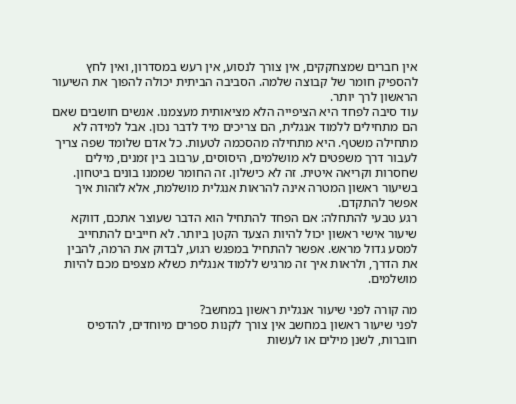אין חברים שמצחקקים, אין צורך לנסוע, אין רעש במסדרון, ואין לחץ להספיק חומר של קבוצה שלמה. הסביבה הביתית יכולה להפוך את השיעור הראשון לרך יותר.
עוד סיבה לפחד היא הציפייה הלא מציאותית מעצמנו. אנשים חושבים שאם הם מתחילים ללמוד אנגלית, הם צריכים מיד לדבר נכון. אבל למידה לא מתחילה משטף. היא מתחילה מהסכמה לטעות. כל אדם שלומד שפה צריך לעבור דרך משפטים לא מושלמים, היסוסים, ערבוב בין זמנים, מילים שחסרות וקריאה איטית. זה לא כישלון. זה החומר שממנו בונים ביטחון. בשיעור ראשון המטרה אינה להראות אנגלית מושלמת, אלא לזהות איך אפשר להתקדם.
רגע טבעי להתחלה: אם הפחד להתחיל הוא הדבר שעוצר אתכם, דווקא שיעור אישי ראשון יכול להיות הצעד הקטן ביותר. לא חייבים להתחייב למסע גדול מראש. אפשר להתחיל במפגש רגוע, לבדוק את הרמה, להבין את הדרך, ולראות איך זה מרגיש ללמוד אנגלית כשלא מצפים מכם להיות מושלמים.

מה קורה לפני שיעור אנגלית ראשון במחשב?
לפני שיעור ראשון במחשב אין צורך לקנות ספרים מיוחדים, להדפיס חוברות, לשנן מילים או לעשות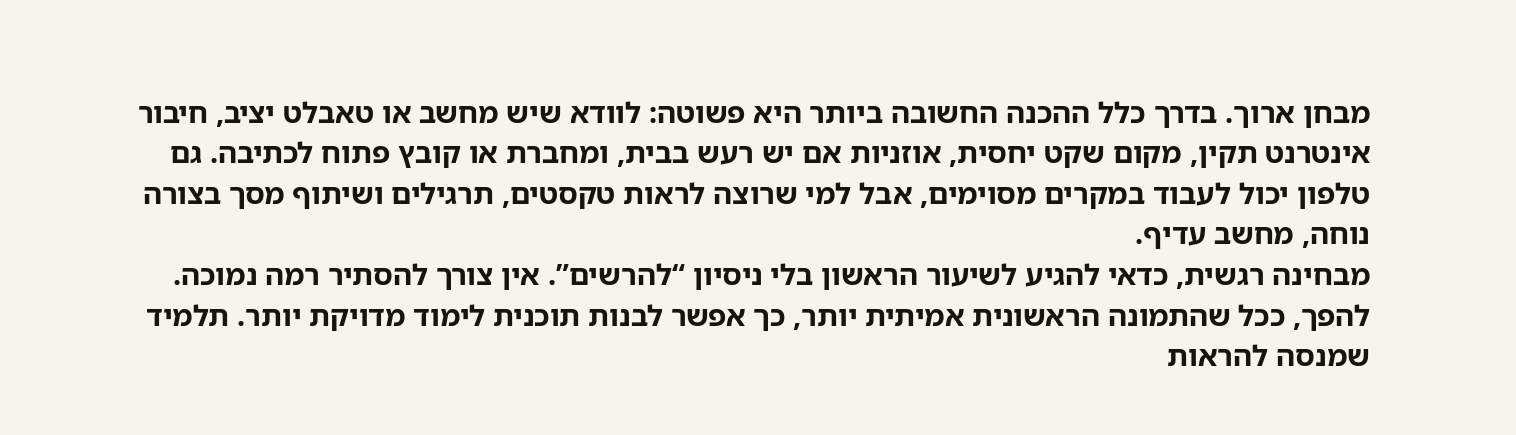מבחן ארוך. בדרך כלל ההכנה החשובה ביותר היא פשוטה: לוודא שיש מחשב או טאבלט יציב, חיבור אינטרנט תקין, מקום שקט יחסית, אוזניות אם יש רעש בבית, ומחברת או קובץ פתוח לכתיבה. גם טלפון יכול לעבוד במקרים מסוימים, אבל למי שרוצה לראות טקסטים, תרגילים ושיתוף מסך בצורה נוחה, מחשב עדיף.
מבחינה רגשית, כדאי להגיע לשיעור הראשון בלי ניסיון “להרשים”. אין צורך להסתיר רמה נמוכה. להפך, ככל שהתמונה הראשונית אמיתית יותר, כך אפשר לבנות תוכנית לימוד מדויקת יותר. תלמיד שמנסה להראות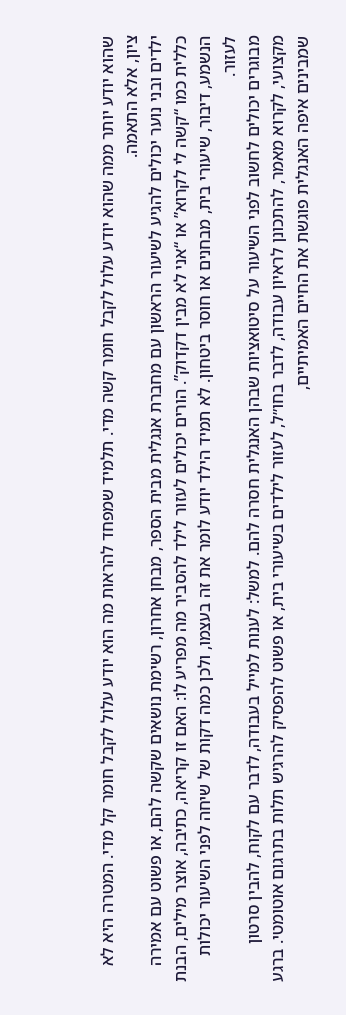שהוא יודע יותר ממה שהוא יודע עלול לקבל חומר קשה מדי. תלמיד שמפחד להראות מה הוא יודע עלול לקבל חומר קל מדי. המטרה היא לא ציון, אלא התאמה.
ילדים ובני נוער יכולים להגיע לשיעור הראשון עם מחברת אנגלית מבית הספר, מבחן אחרון, רשימת נושאים שקשה להם, או פשוט עם אמירה כללית כמו “קשה לי לקרוא” או “אני לא מבין דקדוק”. הורים יכולים לעזור לילד להסביר מה מפריע לו: האם זו קריאה, כתיבה, אוצר מילים, הבנת הנשמע, דיבור, שיעורי בית, מבחנים או חוסר ביטחון. לא תמיד הילד יודע לומר את זה בעצמו, ולכן כמה דקות של שיחה לפני השיעור יכולות לעזור.
מבוגרים יכולים לחשוב לפני השיעור על סיטואציות שבהן האנגלית חסרה להם. למשל: לענות למייל בעבודה, לדבר עם לקוח, להבין סרטון מקצועי, לקרוא מאמר, להתכונן לראיון עבודה, לדבר בחו״ל, לעזור לילדים בשיעורי בית, או פשוט להפסיק להרגיש תלות בתרגום אוטומטי. ברגע שמבינים איפה האנגלית פוגשת את החיים האמיתיים,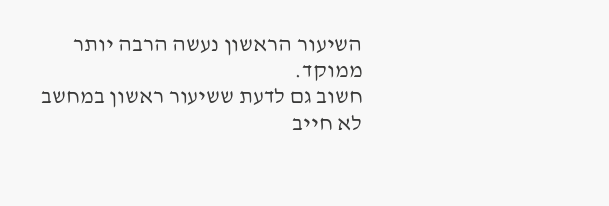השיעור הראשון נעשה הרבה יותר ממוקד.
חשוב גם לדעת ששיעור ראשון במחשב לא חייב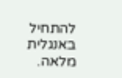להתחיל באנגלית מלאה.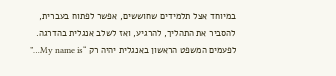במיוחד אצל תלמידים שחוששים, אפשר לפתוח בעברית, להסביר את התהליך, להרגיע, ואז לשלב אנגלית בהדרגה. לפעמים המשפט הראשון באנגלית יהיה רק “My name is…”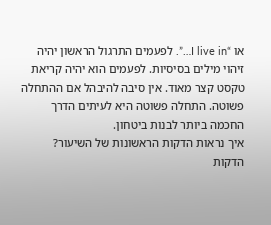או “I live in…”. לפעמים התרגול הראשון יהיה זיהוי מילים בסיסיות. לפעמים הוא יהיה קריאת טקסט קצר מאוד. אין סיבה להיבהל אם ההתחלה פשוטה. התחלה פשוטה היא לעיתים הדרך החכמה ביותר לבנות ביטחון.
איך נראות הדקות הראשונות של השיעור?
הדקות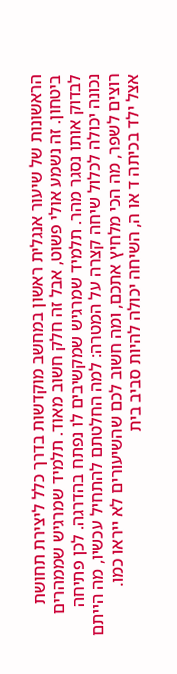הראשונות של שיעור אנגלית ראשון במחשב מוקדשות בדרך כלל ליצירת תחושת ביטחון. זה נשמע אולי פשוט, אבל זה חלק חשוב מאוד. תלמיד שמרגיש שממהרים לבדוק אותו נסגר מהר. תלמיד שמרגיש שמקשיבים לו נפתח בהדרגה. לכן פתיחה נכונה יכולה לכלול שיחה קצרה על המטרה: למה החלטתם להתחיל עכשיו, מה הייתם רוצים לשפר, מה הכי מלחיץ אתכם, ומה חשוב לכם שהשיעורים לא ייראו כמו.
אצל ילד בכיתה ד או ה, השיחה יכולה להיות סביב בית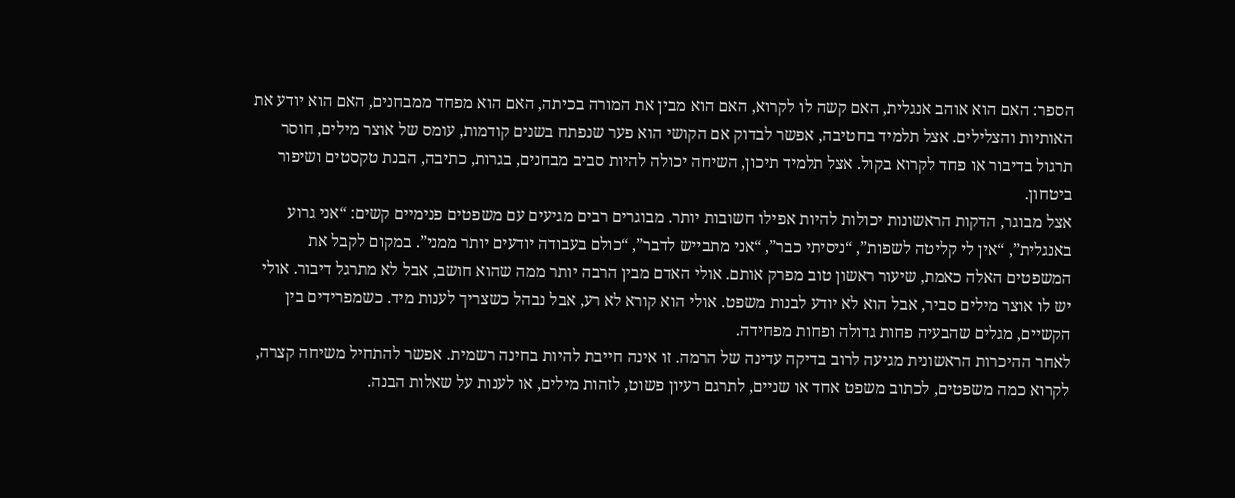הספר: האם הוא אוהב אנגלית, האם קשה לו לקרוא, האם הוא מבין את המורה בכיתה, האם הוא מפחד ממבחנים, האם הוא יודע את האותיות והצלילים. אצל תלמיד בחטיבה, אפשר לבדוק אם הקושי הוא פער שנפתח בשנים קודמות, עומס של אוצר מילים, חוסר תרגול בדיבור או פחד לקרוא בקול. אצל תלמיד תיכון, השיחה יכולה להיות סביב מבחנים, בגרות, כתיבה, הבנת טקסטים ושיפור ביטחון.
אצל מבוגר, הדקות הראשונות יכולות להיות אפילו חשובות יותר. מבוגרים רבים מגיעים עם משפטים פנימיים קשים: “אני גרוע באנגלית”, “אין לי קליטה לשפות”, “ניסיתי כבר”, “אני מתבייש לדבר”, “כולם בעבודה יודעים יותר ממני”. במקום לקבל את המשפטים האלה כאמת, שיעור ראשון טוב מפרק אותם. אולי האדם מבין הרבה יותר ממה שהוא חושב, אבל לא מתרגל דיבור. אולי יש לו אוצר מילים סביר, אבל הוא לא יודע לבנות משפט. אולי הוא קורא לא רע, אבל נבהל כשצריך לענות מיד. כשמפרידים בין הקשיים, מגלים שהבעיה פחות גדולה ופחות מפחידה.
לאחר ההיכרות הראשונית מגיעה לרוב בדיקה עדינה של הרמה. זו אינה חייבת להיות בחינה רשמית. אפשר להתחיל משיחה קצרה, לקרוא כמה משפטים, לכתוב משפט אחד או שניים, לתרגם רעיון פשוט, לזהות מילים, או לענות על שאלות הבנה.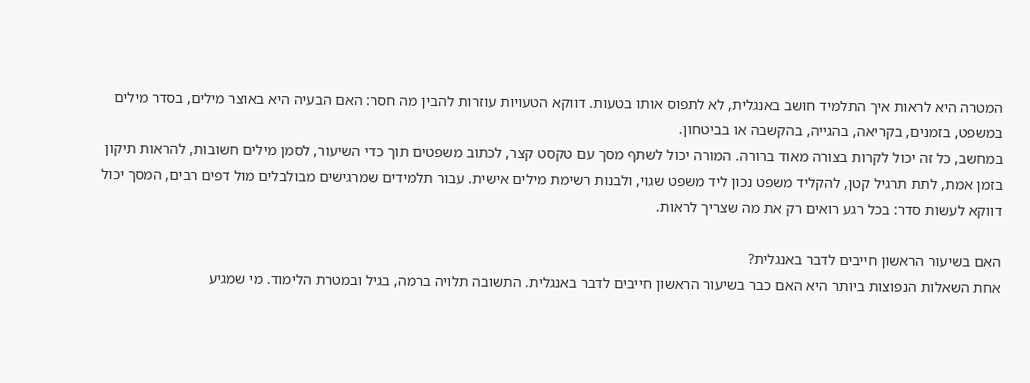המטרה היא לראות איך התלמיד חושב באנגלית, לא לתפוס אותו בטעות. דווקא הטעויות עוזרות להבין מה חסר: האם הבעיה היא באוצר מילים, בסדר מילים במשפט, בזמנים, בקריאה, בהגייה, בהקשבה או בביטחון.
במחשב, כל זה יכול לקרות בצורה מאוד ברורה. המורה יכול לשתף מסך עם טקסט קצר, לכתוב משפטים תוך כדי השיעור, לסמן מילים חשובות, להראות תיקון בזמן אמת, לתת תרגיל קטן, להקליד משפט נכון ליד משפט שגוי, ולבנות רשימת מילים אישית. עבור תלמידים שמרגישים מבולבלים מול דפים רבים, המסך יכול דווקא לעשות סדר: בכל רגע רואים רק את מה שצריך לראות.

האם בשיעור הראשון חייבים לדבר באנגלית?
אחת השאלות הנפוצות ביותר היא האם כבר בשיעור הראשון חייבים לדבר באנגלית. התשובה תלויה ברמה, בגיל ובמטרת הלימוד. מי שמגיע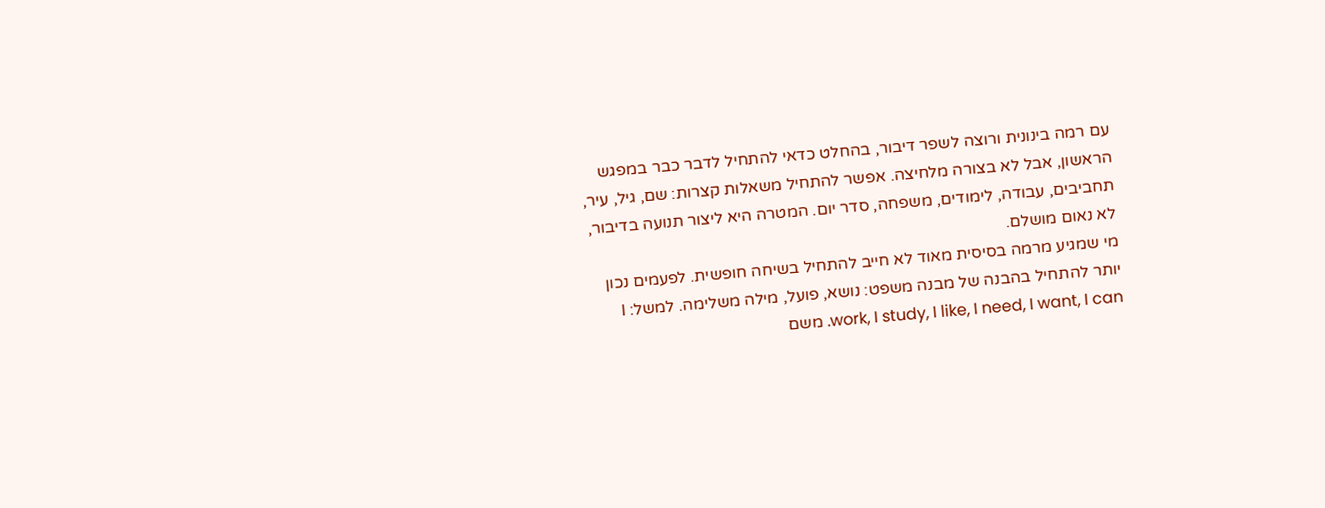עם רמה בינונית ורוצה לשפר דיבור, בהחלט כדאי להתחיל לדבר כבר במפגש הראשון, אבל לא בצורה מלחיצה. אפשר להתחיל משאלות קצרות: שם, גיל, עיר, תחביבים, עבודה, לימודים, משפחה, סדר יום. המטרה היא ליצור תנועה בדיבור, לא נאום מושלם.
מי שמגיע מרמה בסיסית מאוד לא חייב להתחיל בשיחה חופשית. לפעמים נכון יותר להתחיל בהבנה של מבנה משפט: נושא, פועל, מילה משלימה. למשל: I work, I study, I like, I need, I want, I can. משם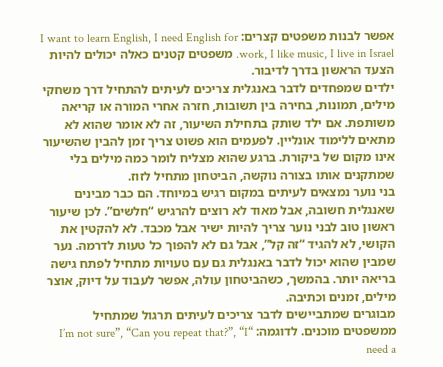אפשר לבנות משפטים קצרים: I want to learn English, I need English for work, I like music, I live in Israel. משפטים קטנים כאלה יכולים להיות הצעד הראשון בדרך לדיבור.
ילדים שמפחדים לדבר באנגלית צריכים לעיתים להתחיל דרך משחקי מילים, תמונות, בחירה בין תשובות, חזרה אחרי המורה או קריאה משותפת. אם ילד שותק בתחילת השיעור, זה לא אומר שהוא לא מתאים ללימוד אונליין. לפעמים הוא פשוט צריך זמן להבין שהשיעור אינו מקום של ביקורת. ברגע שהוא מצליח לומר כמה מילים בלי שמתקנים אותו בצורה נוקשה, הביטחון מתחיל לזוז.
בני נוער נמצאים לעיתים במקום רגיש במיוחד. הם כבר מבינים שאנגלית חשובה, אבל מאוד לא רוצים להרגיש “חלשים”. לכן שיעור ראשון טוב לבני נוער צריך להיות ישיר אבל מכבד. לא להקטין את הקושי, לא להגיד “זה קל”, אבל גם לא להפוך כל טעות לדרמה. נער שמבין שהוא יכול לדבר באנגלית גם עם טעויות מתחיל לפתח גישה בריאה יותר. בהמשך, כשהביטחון עולה, אפשר לעבוד על דיוק, אוצר מילים, זמנים וכתיבה.
מבוגרים שמתביישים לדבר צריכים לעיתים תרגול שמתחיל ממשפטים מוכנים. לדוגמה: “I’m not sure”, “Can you repeat that?”, “I need a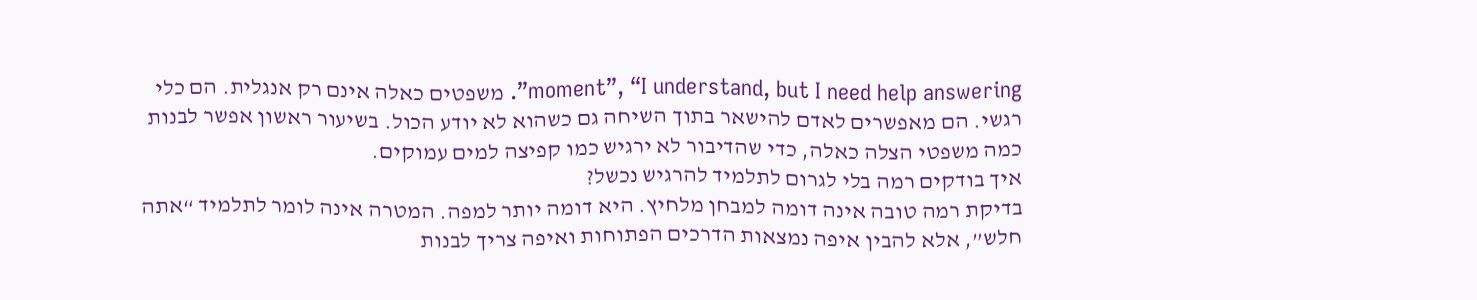moment”, “I understand, but I need help answering”. משפטים כאלה אינם רק אנגלית. הם כלי רגשי. הם מאפשרים לאדם להישאר בתוך השיחה גם כשהוא לא יודע הכול. בשיעור ראשון אפשר לבנות כמה משפטי הצלה כאלה, כדי שהדיבור לא ירגיש כמו קפיצה למים עמוקים.
איך בודקים רמה בלי לגרום לתלמיד להרגיש נכשל?
בדיקת רמה טובה אינה דומה למבחן מלחיץ. היא דומה יותר למפה. המטרה אינה לומר לתלמיד “אתה חלש”, אלא להבין איפה נמצאות הדרכים הפתוחות ואיפה צריך לבנות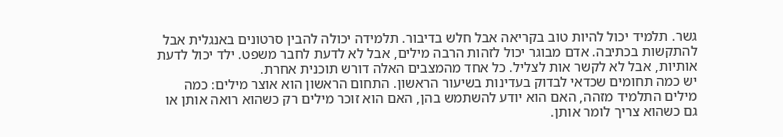גשר. תלמיד יכול להיות טוב בקריאה אבל חלש בדיבור. תלמידה יכולה להבין סרטונים באנגלית אבל להתקשות בכתיבה. אדם מבוגר יכול לזהות הרבה מילים, אבל לא לדעת לחבר משפט. ילד יכול לדעת אותיות, אבל לא לקשר אות לצליל. כל אחד מהמצבים האלה דורש תוכנית אחרת.
יש כמה תחומים שכדאי לבדוק בעדינות בשיעור הראשון. התחום הראשון הוא אוצר מילים: כמה מילים התלמיד מזהה, האם הוא יודע להשתמש בהן, האם הוא זוכר מילים רק כשהוא רואה אותן או גם כשהוא צריך לומר אותן.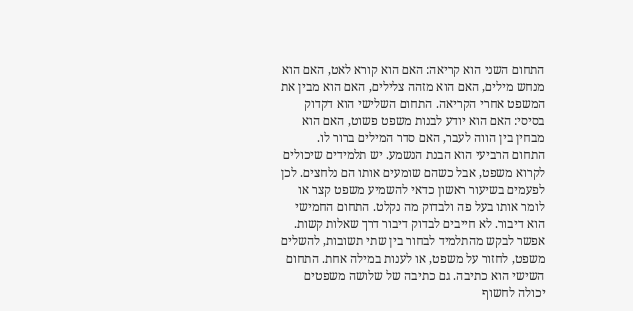התחום השני הוא קריאה: האם הוא קורא לאט, האם הוא מנחש מילים, האם הוא מזהה צלילים, האם הוא מבין את המשפט אחרי הקריאה. התחום השלישי הוא דקדוק בסיסי: האם הוא יודע לבנות משפט פשוט, האם הוא מבחין בין הווה לעבר, האם סדר המילים ברור לו.
התחום הרביעי הוא הבנת הנשמע. יש תלמידים שיכולים לקרוא משפט, אבל כשהם שומעים אותו הם נלחצים. לכן לפעמים בשיעור ראשון כדאי להשמיע משפט קצר או לומר אותו בעל פה ולבדוק מה נקלט. התחום החמישי הוא דיבור. לא חייבים לבדוק דיבור דרך שאלות קשות. אפשר לבקש מהתלמיד לבחור בין שתי תשובות, להשלים משפט, לחזור על משפט, או לענות במילה אחת. התחום השישי הוא כתיבה. גם כתיבה של שלושה משפטים יכולה לחשוף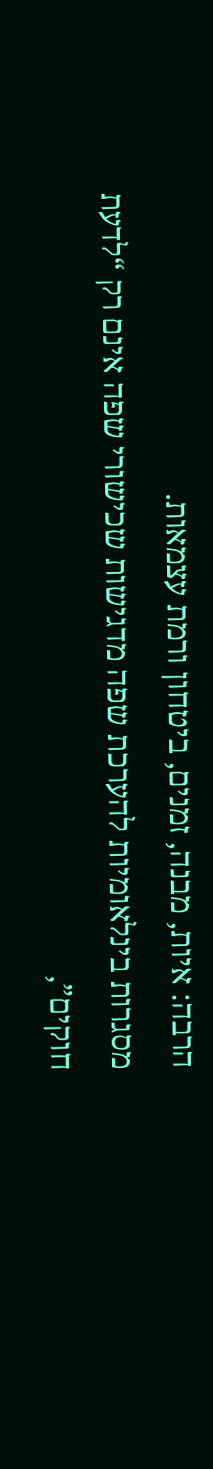הרבה: איות, מבנה, זמנים, ביטחון ורמת עצמאות.
מסגרות בינלאומיות להערכת שפה מדגישות שכישורי שפה אינם רק “לדעת חוקים”,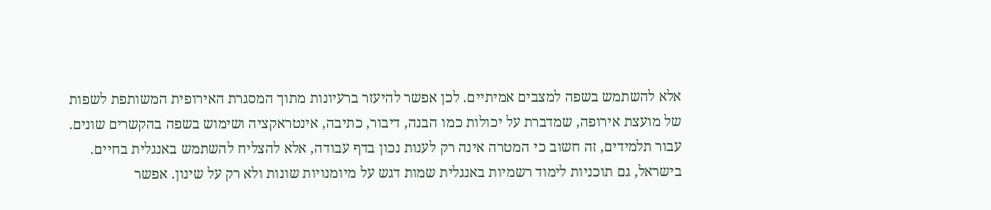אלא להשתמש בשפה למצבים אמיתיים. לכן אפשר להיעזר ברעיונות מתוך המסגרת האירופית המשותפת לשפות של מועצת אירופה, שמדברת על יכולות כמו הבנה, דיבור, כתיבה, אינטראקציה ושימוש בשפה בהקשרים שונים. עבור תלמידים, זה חשוב כי המטרה אינה רק לענות נכון בדף עבודה, אלא להצליח להשתמש באנגלית בחיים.
בישראל, גם תוכניות לימוד רשמיות באנגלית שמות דגש על מיומנויות שונות ולא רק על שינון. אפשר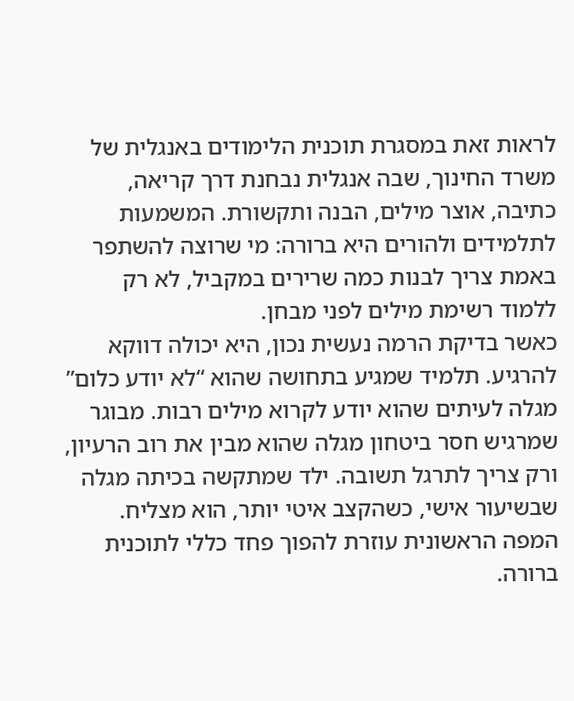לראות זאת במסגרת תוכנית הלימודים באנגלית של משרד החינוך, שבה אנגלית נבחנת דרך קריאה, כתיבה, אוצר מילים, הבנה ותקשורת. המשמעות לתלמידים ולהורים היא ברורה: מי שרוצה להשתפר באמת צריך לבנות כמה שרירים במקביל, לא רק ללמוד רשימת מילים לפני מבחן.
כאשר בדיקת הרמה נעשית נכון, היא יכולה דווקא להרגיע. תלמיד שמגיע בתחושה שהוא “לא יודע כלום” מגלה לעיתים שהוא יודע לקרוא מילים רבות. מבוגר שמרגיש חסר ביטחון מגלה שהוא מבין את רוב הרעיון, ורק צריך לתרגל תשובה. ילד שמתקשה בכיתה מגלה שבשיעור אישי, כשהקצב איטי יותר, הוא מצליח. המפה הראשונית עוזרת להפוך פחד כללי לתוכנית ברורה.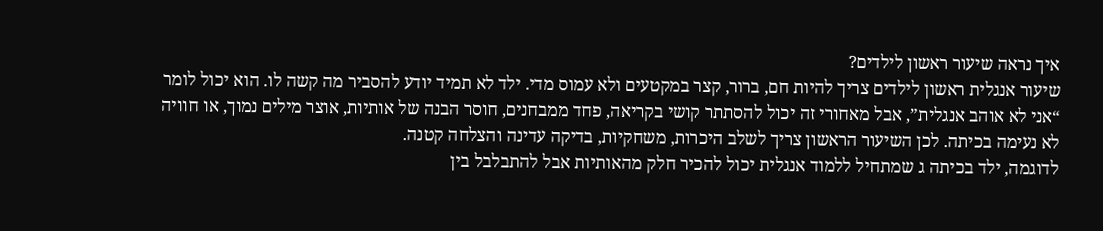איך נראה שיעור ראשון לילדים?
שיעור אנגלית ראשון לילדים צריך להיות חם, ברור, קצר במקטעים ולא עמוס מדי. ילד לא תמיד יודע להסביר מה קשה לו. הוא יכול לומר “אני לא אוהב אנגלית”, אבל מאחורי זה יכול להסתתר קושי בקריאה, פחד ממבחנים, חוסר הבנה של אותיות, אוצר מילים נמוך, או חוויה לא נעימה בכיתה. לכן השיעור הראשון צריך לשלב היכרות, משחקיות, בדיקה עדינה והצלחה קטנה.
לדוגמה, ילד בכיתה ג שמתחיל ללמוד אנגלית יכול להכיר חלק מהאותיות אבל להתבלבל בין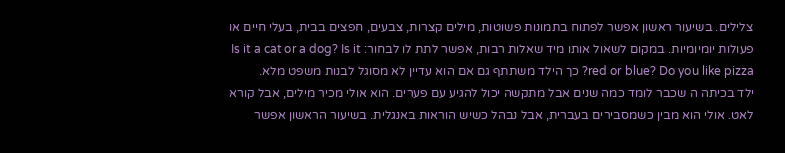צלילים. בשיעור ראשון אפשר לפתוח בתמונות פשוטות, מילים קצרות, צבעים, חפצים בבית, בעלי חיים או פעולות יומיומיות. במקום לשאול אותו מיד שאלות רבות, אפשר לתת לו לבחור: Is it a cat or a dog? Is it red or blue? Do you like pizza? כך הילד משתתף גם אם הוא עדיין לא מסוגל לבנות משפט מלא.
ילד בכיתה ה שכבר לומד כמה שנים אבל מתקשה יכול להגיע עם פערים. הוא אולי מכיר מילים, אבל קורא לאט. אולי הוא מבין כשמסבירים בעברית, אבל נבהל כשיש הוראות באנגלית. בשיעור הראשון אפשר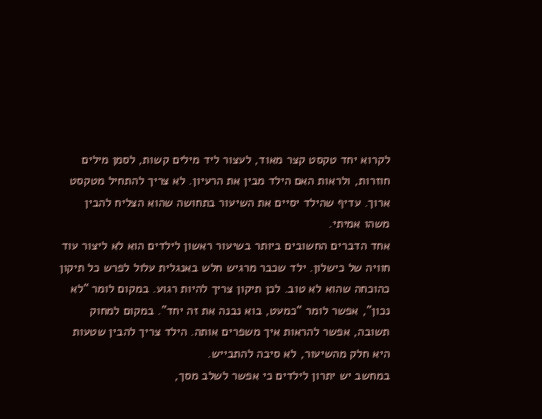לקרוא יחד טקסט קצר מאוד, לעצור ליד מילים קשות, לסמן מילים חוזרות, ולראות האם הילד מבין את הרעיון. לא צריך להתחיל מטקסט ארוך. עדיף שהילד יסיים את השיעור בתחושה שהוא הצליח להבין משהו אמיתי.
אחד הדברים החשובים ביותר בשיעור ראשון לילדים הוא לא ליצור עוד חוויה של כישלון. ילד שכבר מרגיש חלש באנגלית עלול לפרש כל תיקון כהוכחה שהוא לא טוב. לכן תיקון צריך להיות רגוע. במקום לומר “לא נכון”, אפשר לומר “כמעט, בוא נבנה את זה יחד”. במקום למחוק תשובה, אפשר להראות איך משפרים אותה. הילד צריך להבין שטעות היא חלק מהשיעור, לא סיבה להתבייש.
במחשב יש יתרון לילדים כי אפשר לשלב מסך,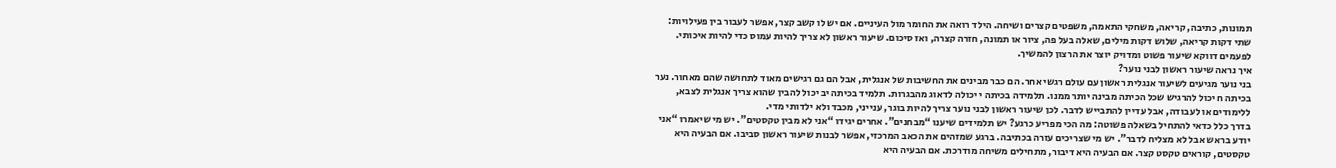תמונות, כתיבה, קריאה, משחקי התאמה, משפטים קצרים ושיחה. הילד רואה את החומר מול העיניים. אם יש לו קשב קצר, אפשר לעבור בין פעילויות: שתי דקות קריאה, שלוש דקות מילים, שאלה בעל פה, ציור או תמונה, חזרה קצרה, ואז סיכום. שיעור ראשון לא צריך להיות עמוס כדי להיות איכותי. לפעמים דווקא שיעור פשוט ומדויק יוצר את הרצון להמשיך.
איך נראה שיעור ראשון לבני נוער?
בני נוער מגיעים לשיעור אנגלית ראשון עם עולם רגשי אחר. הם כבר מבינים את החשיבות של אנגלית, אבל הם גם רגישים מאוד לתחושה שהם מאחור. נער בכיתה ח יכול להרגיש שכל הכיתה מבינה יותר ממנו. תלמידה בכיתה י יכולה לדאוג מהבגרות. תלמיד בכיתה יב יכול להבין שהוא צריך אנגלית לצבא, ללימודים או לעבודה, אבל עדיין להתבייש לדבר. לכן שיעור ראשון לבני נוער צריך להיות בוגר, ענייני, מכבד ולא ילדותי מדי.
בדרך כלל כדאי להתחיל בשאלה פשוטה: מה הכי מפריע כרגע? יש תלמידים שיענו “מבחנים”. אחרים יגידו “אני לא מבין טקסטים”. יש מי שיאמרו “אני יודע בראש אבל לא מצליח לדבר”. יש מי שצריכים עזרה בכתיבה. ברגע שמזהים את הכאב המרכזי, אפשר לבנות שיעור ראשון סביבו. אם הבעיה היא טקסטים, קוראים טקסט קצר. אם הבעיה היא דיבור, מתחילים משיחה מודרכת. אם הבעיה היא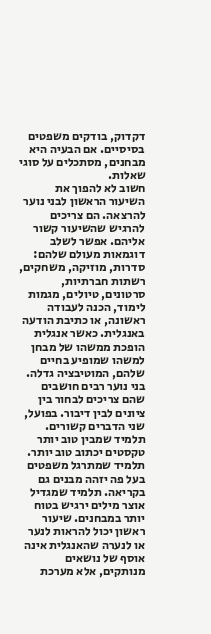דקדוק, בודקים משפטים בסיסיים. אם הבעיה היא מבחנים, מסתכלים על סוגי שאלות.
חשוב לא להפוך את השיעור הראשון לבני נוער להרצאה. הם צריכים להרגיש שהשיעור קשור אליהם. אפשר לשלב דוגמאות מעולם שלהם: סדרות, מוזיקה, משחקים, רשתות חברתיות, סרטונים, טיולים, מגמות לימוד, הכנה לעבודה ראשונה, או כתיבת הודעה באנגלית. כאשר אנגלית הופכת ממשהו של מבחן למשהו שמופיע בחיים שלהם, המוטיבציה גדלה.
בני נוער רבים חושבים שהם צריכים לבחור בין ציונים לבין דיבור. בפועל, שני הדברים קשורים. תלמיד שמבין טוב יותר טקסטים יכתוב טוב יותר. תלמיד שמתרגל משפטים בעל פה יזהה מבנים גם בקריאה. תלמיד שמגדיל אוצר מילים ירגיש בטוח יותר במבחנים. שיעור ראשון יכול להראות לנער או לנערה שהאנגלית אינה אוסף של נושאים מנותקים, אלא מערכת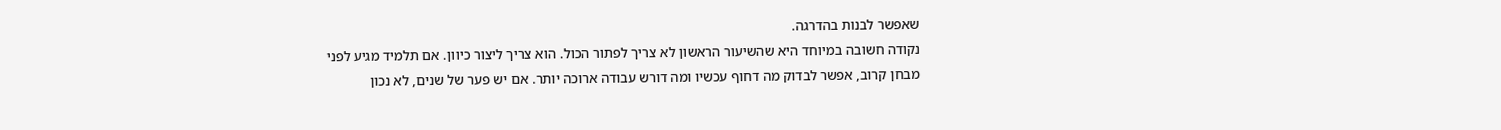שאפשר לבנות בהדרגה.
נקודה חשובה במיוחד היא שהשיעור הראשון לא צריך לפתור הכול. הוא צריך ליצור כיוון. אם תלמיד מגיע לפני מבחן קרוב, אפשר לבדוק מה דחוף עכשיו ומה דורש עבודה ארוכה יותר. אם יש פער של שנים, לא נכון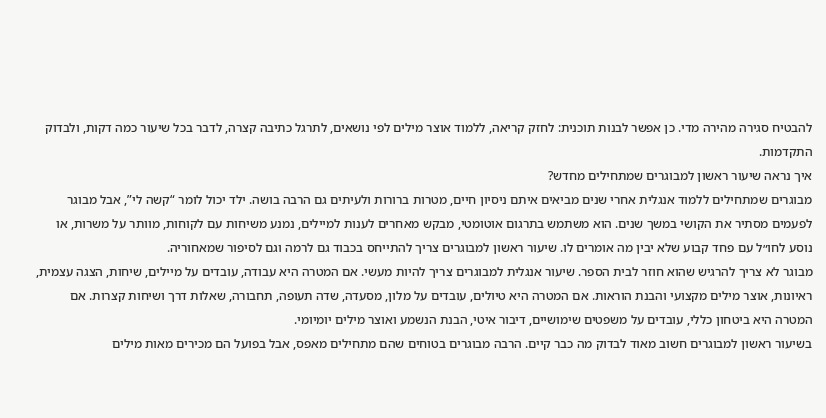להבטיח סגירה מהירה מדי. כן אפשר לבנות תוכנית: לחזק קריאה, ללמוד אוצר מילים לפי נושאים, לתרגל כתיבה קצרה, לדבר בכל שיעור כמה דקות, ולבדוק התקדמות.
איך נראה שיעור ראשון למבוגרים שמתחילים מחדש?
מבוגרים שמתחילים ללמוד אנגלית אחרי שנים מביאים איתם ניסיון חיים, מטרות ברורות ולעיתים גם הרבה בושה. ילד יכול לומר “קשה לי”, אבל מבוגר לפעמים מסתיר את הקושי במשך שנים. הוא משתמש בתרגום אוטומטי, מבקש מאחרים לענות למיילים, נמנע משיחות עם לקוחות, מוותר על משרות, או נוסע לחו״ל עם פחד קבוע שלא יבין מה אומרים לו. שיעור ראשון למבוגרים צריך להתייחס בכבוד גם לרמה וגם לסיפור שמאחוריה.
מבוגר לא צריך להרגיש שהוא חוזר לבית הספר. שיעור אנגלית למבוגרים צריך להיות מעשי. אם המטרה היא עבודה, עובדים על מיילים, שיחות, הצגה עצמית, ראיונות, אוצר מילים מקצועי והבנת הוראות. אם המטרה היא טיולים, עובדים על מלון, מסעדה, שדה תעופה, תחבורה, שאלות דרך ושיחות קצרות. אם המטרה היא ביטחון כללי, עובדים על משפטים שימושיים, דיבור איטי, הבנת הנשמע ואוצר מילים יומיומי.
בשיעור ראשון למבוגרים חשוב מאוד לבדוק מה כבר קיים. הרבה מבוגרים בטוחים שהם מתחילים מאפס, אבל בפועל הם מכירים מאות מילים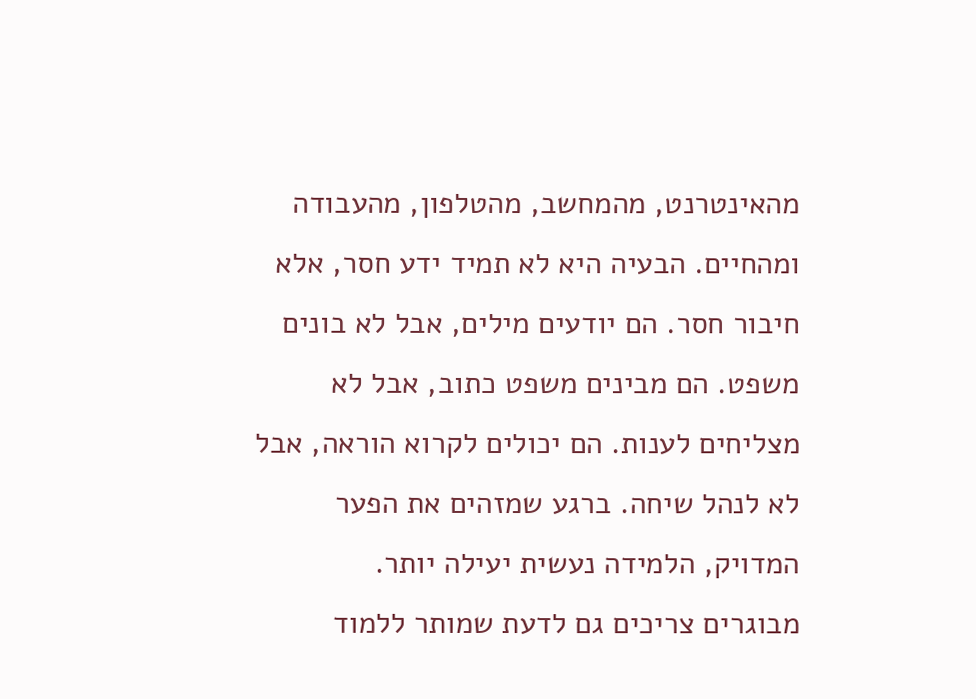מהאינטרנט, מהמחשב, מהטלפון, מהעבודה ומהחיים. הבעיה היא לא תמיד ידע חסר, אלא חיבור חסר. הם יודעים מילים, אבל לא בונים משפט. הם מבינים משפט כתוב, אבל לא מצליחים לענות. הם יכולים לקרוא הוראה, אבל לא לנהל שיחה. ברגע שמזהים את הפער המדויק, הלמידה נעשית יעילה יותר.
מבוגרים צריכים גם לדעת שמותר ללמוד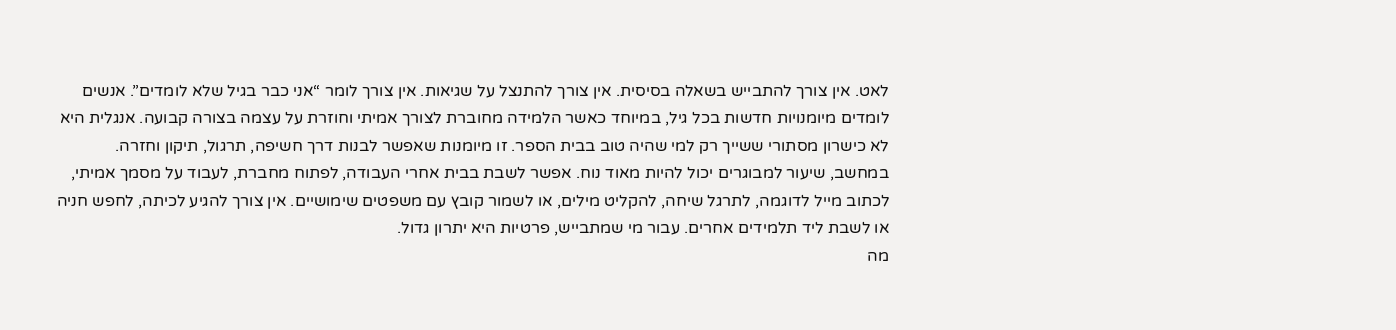לאט. אין צורך להתבייש בשאלה בסיסית. אין צורך להתנצל על שגיאות. אין צורך לומר “אני כבר בגיל שלא לומדים”. אנשים לומדים מיומנויות חדשות בכל גיל, במיוחד כאשר הלמידה מחוברת לצורך אמיתי וחוזרת על עצמה בצורה קבועה. אנגלית היא לא כישרון מסתורי ששייך רק למי שהיה טוב בבית הספר. זו מיומנות שאפשר לבנות דרך חשיפה, תרגול, תיקון וחזרה.
במחשב, שיעור למבוגרים יכול להיות מאוד נוח. אפשר לשבת בבית אחרי העבודה, לפתוח מחברת, לעבוד על מסמך אמיתי, לכתוב מייל לדוגמה, לתרגל שיחה, להקליט מילים, או לשמור קובץ עם משפטים שימושיים. אין צורך להגיע לכיתה, לחפש חניה או לשבת ליד תלמידים אחרים. עבור מי שמתבייש, פרטיות היא יתרון גדול.
מה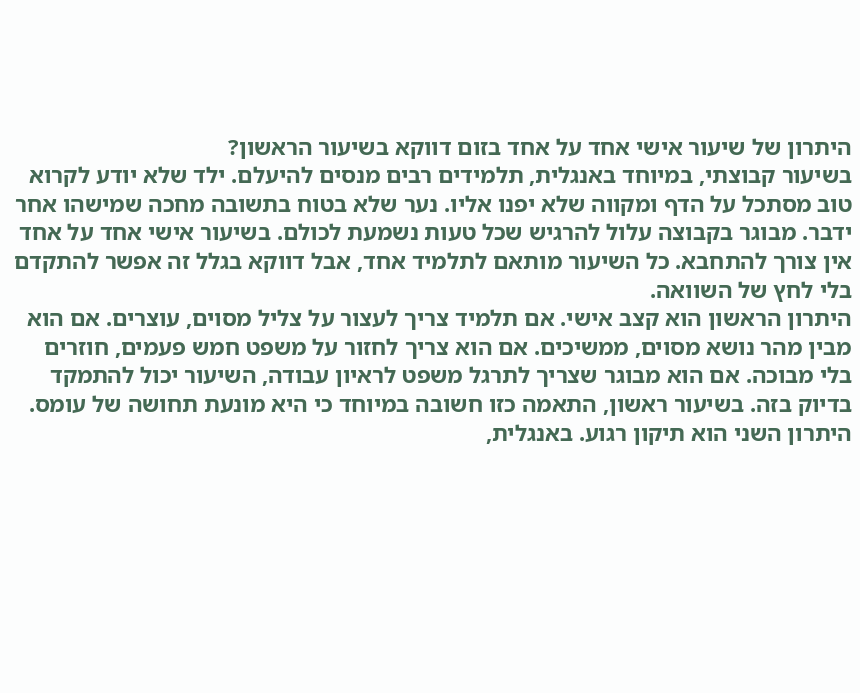היתרון של שיעור אישי אחד על אחד בזום דווקא בשיעור הראשון?
בשיעור קבוצתי, במיוחד באנגלית, תלמידים רבים מנסים להיעלם. ילד שלא יודע לקרוא טוב מסתכל על הדף ומקווה שלא יפנו אליו. נער שלא בטוח בתשובה מחכה שמישהו אחר ידבר. מבוגר בקבוצה עלול להרגיש שכל טעות נשמעת לכולם. בשיעור אישי אחד על אחד אין צורך להתחבא. כל השיעור מותאם לתלמיד אחד, אבל דווקא בגלל זה אפשר להתקדם בלי לחץ של השוואה.
היתרון הראשון הוא קצב אישי. אם תלמיד צריך לעצור על צליל מסוים, עוצרים. אם הוא מבין מהר נושא מסוים, ממשיכים. אם הוא צריך לחזור על משפט חמש פעמים, חוזרים בלי מבוכה. אם הוא מבוגר שצריך לתרגל משפט לראיון עבודה, השיעור יכול להתמקד בדיוק בזה. בשיעור ראשון, התאמה כזו חשובה במיוחד כי היא מונעת תחושה של עומס.
היתרון השני הוא תיקון רגוע. באנגלית,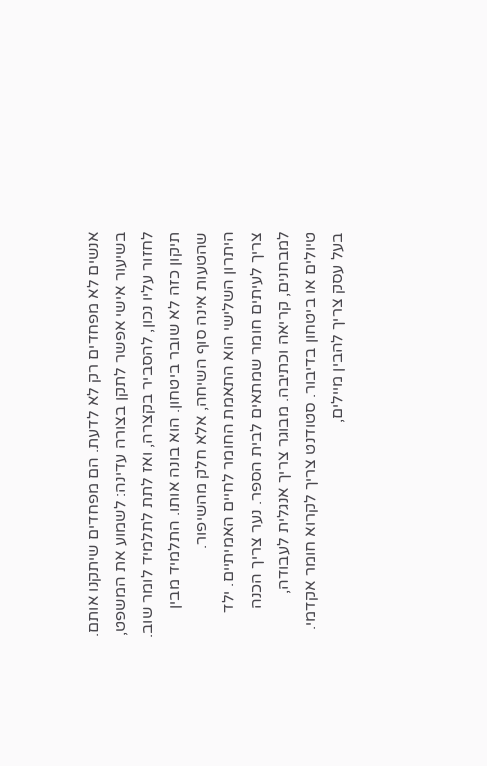אנשים לא מפחדים רק לא לדעת. הם מפחדים שיתקנו אותם. בשיעור אישי אפשר לתקן בצורה עדינה: לשמוע את המשפט, לחזור עליו נכון, להסביר בקצרה, ואז לתת לתלמיד לומר שוב. תיקון כזה לא שובר ביטחון. הוא בונה אותו. התלמיד מבין שהטעות אינה סוף השיחה, אלא חלק מהשיפור.
היתרון השלישי הוא התאמת החומר לחיים האמיתיים. ילד צריך לעיתים חומר שמתאים לבית הספר. נער צריך הכנה למבחנים, קריאה וכתיבה. מבוגר צריך אנגלית לעבודה, טיולים או ביטחון בדיבור. סטודנט צריך לקרוא חומר אקדמי. בעל עסק צריך להבין מיילים,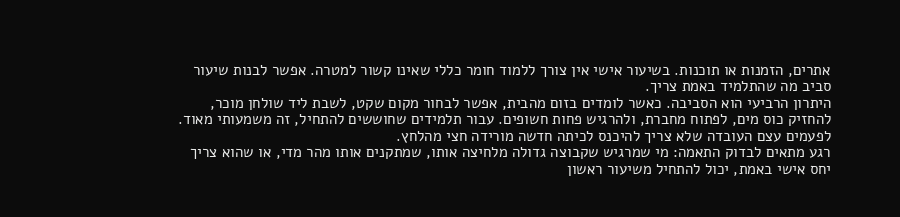אתרים, הזמנות או תוכנות. בשיעור אישי אין צורך ללמוד חומר כללי שאינו קשור למטרה. אפשר לבנות שיעור סביב מה שהתלמיד באמת צריך.
היתרון הרביעי הוא הסביבה. כאשר לומדים בזום מהבית, אפשר לבחור מקום שקט, לשבת ליד שולחן מוכר, להחזיק כוס מים, לפתוח מחברת, ולהרגיש פחות חשופים. עבור תלמידים שחוששים להתחיל, זה משמעותי מאוד. לפעמים עצם העובדה שלא צריך להיכנס לכיתה חדשה מורידה חצי מהלחץ.
רגע מתאים לבדוק התאמה: מי שמרגיש שקבוצה גדולה מלחיצה אותו, שמתקנים אותו מהר מדי, או שהוא צריך יחס אישי באמת, יכול להתחיל משיעור ראשון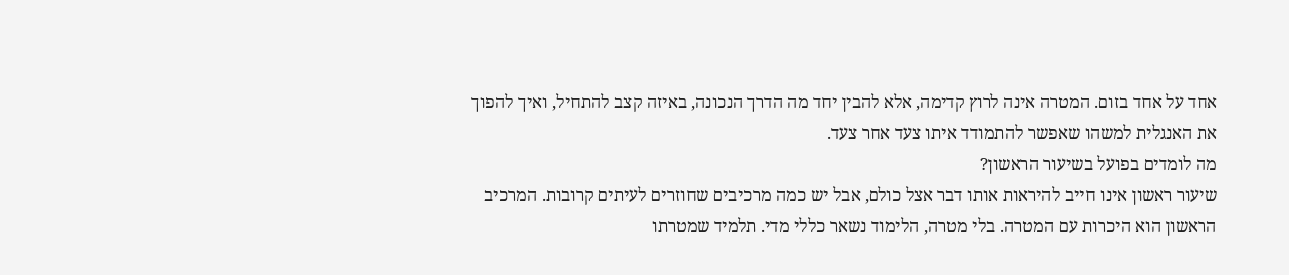אחד על אחד בזום. המטרה אינה לרוץ קדימה, אלא להבין יחד מה הדרך הנכונה, באיזה קצב להתחיל, ואיך להפוך את האנגלית למשהו שאפשר להתמודד איתו צעד אחר צעד.
מה לומדים בפועל בשיעור הראשון?
שיעור ראשון אינו חייב להיראות אותו דבר אצל כולם, אבל יש כמה מרכיבים שחוזרים לעיתים קרובות. המרכיב הראשון הוא היכרות עם המטרה. בלי מטרה, הלימוד נשאר כללי מדי. תלמיד שמטרתו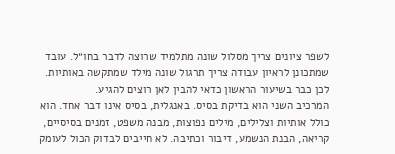לשפר ציונים צריך מסלול שונה מתלמיד שרוצה לדבר בחו״ל. עובד שמתכונן לראיון עבודה צריך תרגול שונה מילד שמתקשה באותיות. לכן כבר בשיעור הראשון כדאי להבין לאן רוצים להגיע.
המרכיב השני הוא בדיקת בסיס. באנגלית, בסיס אינו דבר אחד. הוא כולל אותיות וצלילים, מילים נפוצות, מבנה משפט, זמנים בסיסיים, קריאה, הבנת הנשמע, דיבור וכתיבה. לא חייבים לבדוק הכול לעומק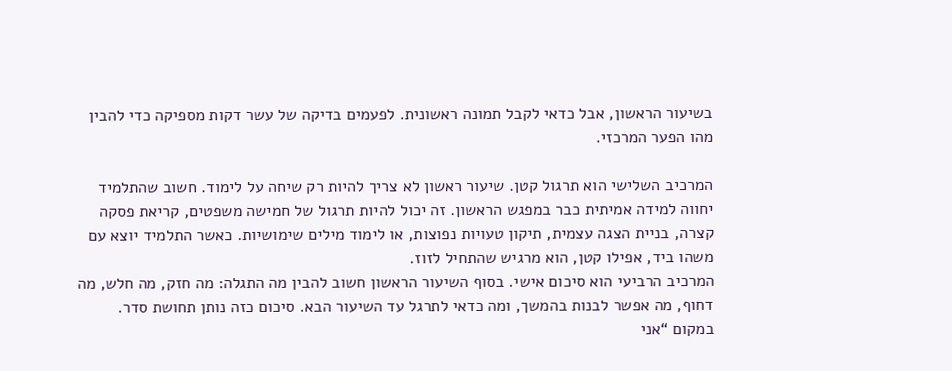בשיעור הראשון, אבל כדאי לקבל תמונה ראשונית. לפעמים בדיקה של עשר דקות מספיקה כדי להבין מהו הפער המרכזי.

המרכיב השלישי הוא תרגול קטן. שיעור ראשון לא צריך להיות רק שיחה על לימוד. חשוב שהתלמיד יחווה למידה אמיתית כבר במפגש הראשון. זה יכול להיות תרגול של חמישה משפטים, קריאת פסקה קצרה, בניית הצגה עצמית, תיקון טעויות נפוצות, או לימוד מילים שימושיות. כאשר התלמיד יוצא עם משהו ביד, אפילו קטן, הוא מרגיש שהתחיל לזוז.
המרכיב הרביעי הוא סיכום אישי. בסוף השיעור הראשון חשוב להבין מה התגלה: מה חזק, מה חלש, מה דחוף, מה אפשר לבנות בהמשך, ומה כדאי לתרגל עד השיעור הבא. סיכום כזה נותן תחושת סדר. במקום “אני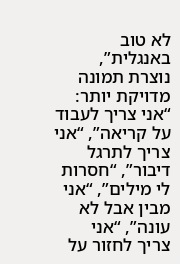לא טוב באנגלית”, נוצרת תמונה מדויקת יותר: “אני צריך לעבוד על קריאה”, “אני צריך לתרגל דיבור”, “חסרות לי מילים”, “אני מבין אבל לא עונה”, “אני צריך לחזור על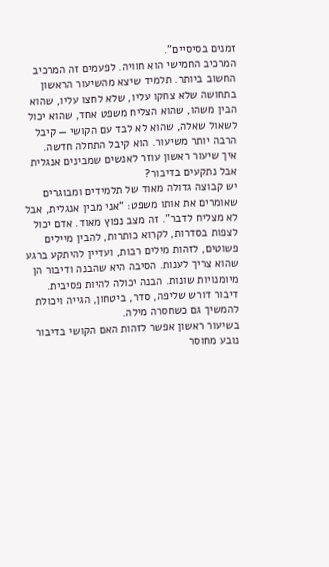זמנים בסיסיים”.
המרכיב החמישי הוא חוויה. לפעמים זה המרכיב החשוב ביותר. תלמיד שיצא מהשיעור הראשון בתחושה שלא צחקו עליו, שלא לחצו עליו, שהוא הבין משהו, שהוא הצליח משפט אחד, שהוא יכול לשאול שאלה, שהוא לא לבד עם הקושי — קיבל הרבה יותר משיעור. הוא קיבל התחלה חדשה.
איך שיעור ראשון עוזר לאנשים שמבינים אנגלית אבל נתקעים בדיבור?
יש קבוצה גדולה מאוד של תלמידים ומבוגרים שאומרים את אותו משפט: “אני מבין אנגלית, אבל לא מצליח לדבר”. זה מצב נפוץ מאוד. אדם יכול לצפות בסדרות, לקרוא כותרות, להבין מיילים פשוטים, לזהות מילים רבות, ועדיין להיתקע ברגע שהוא צריך לענות. הסיבה היא שהבנה ודיבור הן מיומנויות שונות. הבנה יכולה להיות פסיבית. דיבור דורש שליפה, סדר, ביטחון, הגייה ויכולת להמשיך גם כשחסרה מילה.
בשיעור ראשון אפשר לזהות האם הקושי בדיבור נובע מחוסר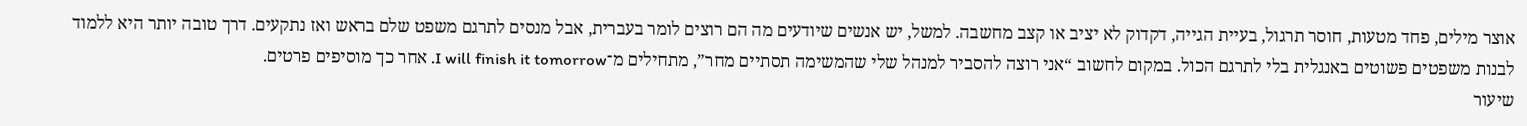אוצר מילים, פחד מטעות, חוסר תרגול, בעיית הגייה, דקדוק לא יציב או קצב מחשבה. למשל, יש אנשים שיודעים מה הם רוצים לומר בעברית, אבל מנסים לתרגם משפט שלם בראש ואז נתקעים. דרך טובה יותר היא ללמוד לבנות משפטים פשוטים באנגלית בלי לתרגם הכול. במקום לחשוב “אני רוצה להסביר למנהל שלי שהמשימה תסתיים מחר”, מתחילים מ־I will finish it tomorrow. אחר כך מוסיפים פרטים.
שיעור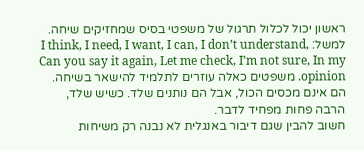ראשון יכול לכלול תרגול של משפטי בסיס שמחזיקים שיחה. למשל: I think, I need, I want, I can, I don’t understand, Can you say it again, Let me check, I’m not sure, In my opinion. משפטים כאלה עוזרים לתלמיד להישאר בשיחה. הם אינם מכסים הכול, אבל הם נותנים שלד. כשיש שלד, הרבה פחות מפחיד לדבר.
חשוב להבין שגם דיבור באנגלית לא נבנה רק משיחות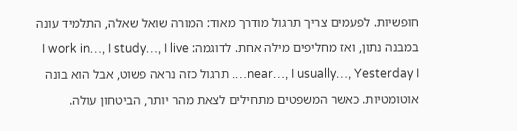חופשיות. לפעמים צריך תרגול מודרך מאוד: המורה שואל שאלה, התלמיד עונה במבנה נתון, ואז מחליפים מילה אחת. לדוגמה: I work in…, I study…, I live near…, I usually…, Yesterday I…. תרגול כזה נראה פשוט, אבל הוא בונה אוטומטיות. כאשר המשפטים מתחילים לצאת מהר יותר, הביטחון עולה.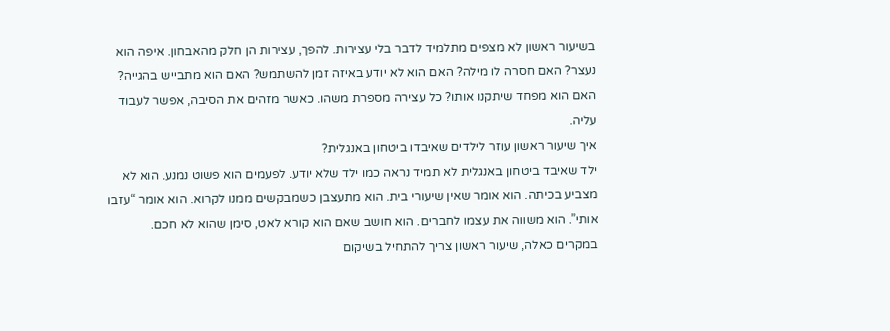בשיעור ראשון לא מצפים מתלמיד לדבר בלי עצירות. להפך, עצירות הן חלק מהאבחון. איפה הוא נעצר? האם חסרה לו מילה? האם הוא לא יודע באיזה זמן להשתמש? האם הוא מתבייש בהגייה? האם הוא מפחד שיתקנו אותו? כל עצירה מספרת משהו. כאשר מזהים את הסיבה, אפשר לעבוד עליה.
איך שיעור ראשון עוזר לילדים שאיבדו ביטחון באנגלית?
ילד שאיבד ביטחון באנגלית לא תמיד נראה כמו ילד שלא יודע. לפעמים הוא פשוט נמנע. הוא לא מצביע בכיתה. הוא אומר שאין שיעורי בית. הוא מתעצבן כשמבקשים ממנו לקרוא. הוא אומר “עזבו אותי”. הוא משווה את עצמו לחברים. הוא חושב שאם הוא קורא לאט, סימן שהוא לא חכם. במקרים כאלה, שיעור ראשון צריך להתחיל בשיקום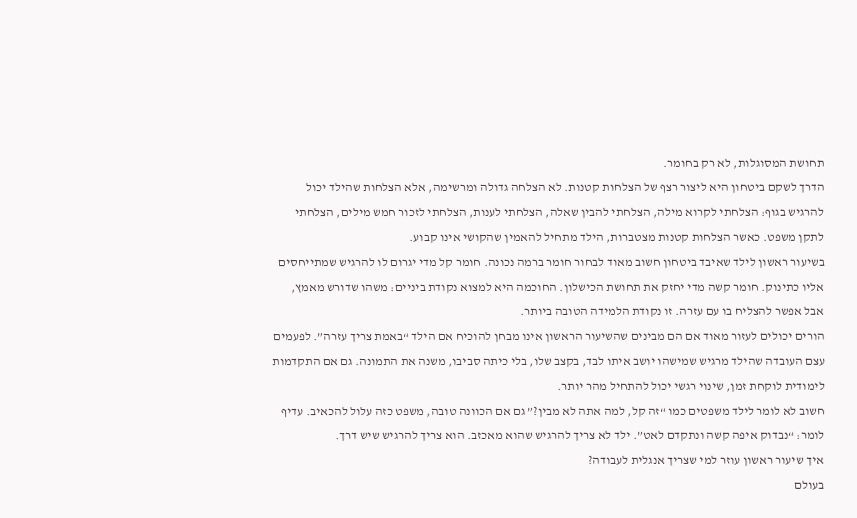תחושת המסוגלות, לא רק בחומר.
הדרך לשקם ביטחון היא ליצור רצף של הצלחות קטנות. לא הצלחה גדולה ומרשימה, אלא הצלחות שהילד יכול להרגיש בגוף: הצלחתי לקרוא מילה, הצלחתי להבין שאלה, הצלחתי לענות, הצלחתי לזכור חמש מילים, הצלחתי לתקן משפט. כאשר הצלחות קטנות מצטברות, הילד מתחיל להאמין שהקושי אינו קבוע.
בשיעור ראשון לילד שאיבד ביטחון חשוב מאוד לבחור חומר ברמה נכונה. חומר קל מדי יגרום לו להרגיש שמתייחסים אליו כתינוק. חומר קשה מדי יחזק את תחושת הכישלון. החוכמה היא למצוא נקודת ביניים: משהו שדורש מאמץ, אבל אפשר להצליח בו עם עזרה. זו נקודת הלמידה הטובה ביותר.
הורים יכולים לעזור מאוד אם הם מבינים שהשיעור הראשון אינו מבחן להוכיח אם הילד “באמת צריך עזרה”. לפעמים עצם העובדה שהילד מרגיש שמישהו יושב איתו לבד, בקצב שלו, בלי כיתה סביבו, משנה את התמונה. גם אם התקדמות לימודית לוקחת זמן, שינוי רגשי יכול להתחיל מהר יותר.
חשוב לא לומר לילד משפטים כמו “זה קל, למה אתה לא מבין?” גם אם הכוונה טובה, משפט כזה עלול להכאיב. עדיף לומר: “נבדוק איפה קשה ונתקדם לאט”. ילד לא צריך להרגיש שהוא מאכזב. הוא צריך להרגיש שיש דרך.
איך שיעור ראשון עוזר למי שצריך אנגלית לעבודה?
בעולם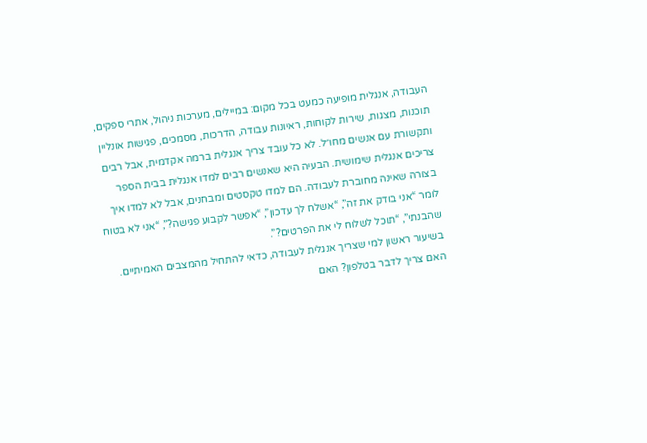העבודה, אנגלית מופיעה כמעט בכל מקום: במיילים, מערכות ניהול, אתרי ספקים, תוכנות, מצגות, שירות לקוחות, ראיונות עבודה, הדרכות, מסמכים, פגישות אונליין ותקשורת עם אנשים מחו״ל. לא כל עובד צריך אנגלית ברמה אקדמית, אבל רבים צריכים אנגלית שימושית. הבעיה היא שאנשים רבים למדו אנגלית בבית הספר בצורה שאינה מחוברת לעבודה. הם למדו טקסטים ומבחנים, אבל לא למדו איך לומר “אני בודק את זה”, “אשלח לך עדכון”, “אפשר לקבוע פגישה?”, “אני לא בטוח שהבנתי”, “תוכל לשלוח לי את הפרטים?”.
בשיעור ראשון למי שצריך אנגלית לעבודה, כדאי להתחיל מהמצבים האמיתיים. האם צריך לדבר בטלפון? האם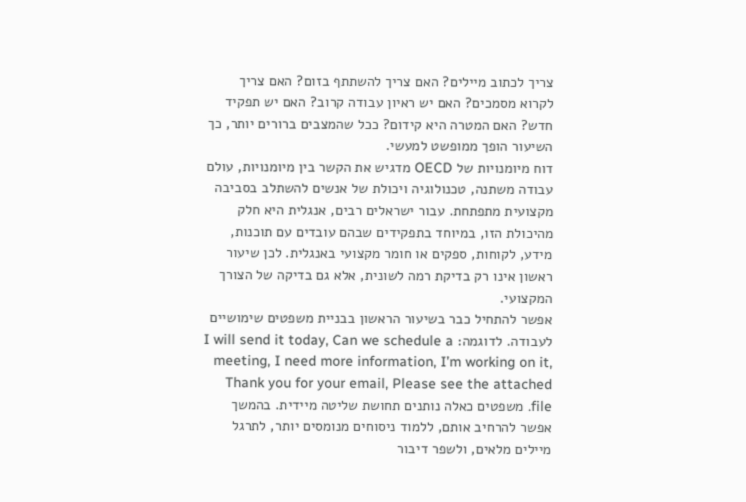צריך לכתוב מיילים? האם צריך להשתתף בזום? האם צריך לקרוא מסמכים? האם יש ראיון עבודה קרוב? האם יש תפקיד חדש? האם המטרה היא קידום? ככל שהמצבים ברורים יותר, כך השיעור הופך ממופשט למעשי.
דוח מיומנויות של OECD מדגיש את הקשר בין מיומנויות, עולם עבודה משתנה, טכנולוגיה ויכולת של אנשים להשתלב בסביבה מקצועית מתפתחת. עבור ישראלים רבים, אנגלית היא חלק מהיכולת הזו, במיוחד בתפקידים שבהם עובדים עם תוכנות, מידע, לקוחות, ספקים או חומר מקצועי באנגלית. לכן שיעור ראשון אינו רק בדיקת רמה לשונית, אלא גם בדיקה של הצורך המקצועי.
אפשר להתחיל כבר בשיעור הראשון בבניית משפטים שימושיים לעבודה. לדוגמה: I will send it today, Can we schedule a meeting, I need more information, I’m working on it, Thank you for your email, Please see the attached file. משפטים כאלה נותנים תחושת שליטה מיידית. בהמשך אפשר להרחיב אותם, ללמוד ניסוחים מנומסים יותר, לתרגל מיילים מלאים, ולשפר דיבור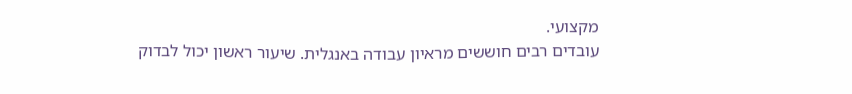מקצועי.
עובדים רבים חוששים מראיון עבודה באנגלית. שיעור ראשון יכול לבדוק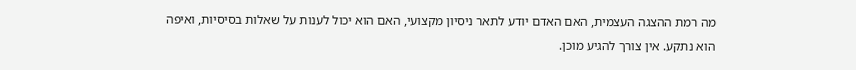מה רמת ההצגה העצמית, האם האדם יודע לתאר ניסיון מקצועי, האם הוא יכול לענות על שאלות בסיסיות, ואיפה הוא נתקע. אין צורך להגיע מוכן.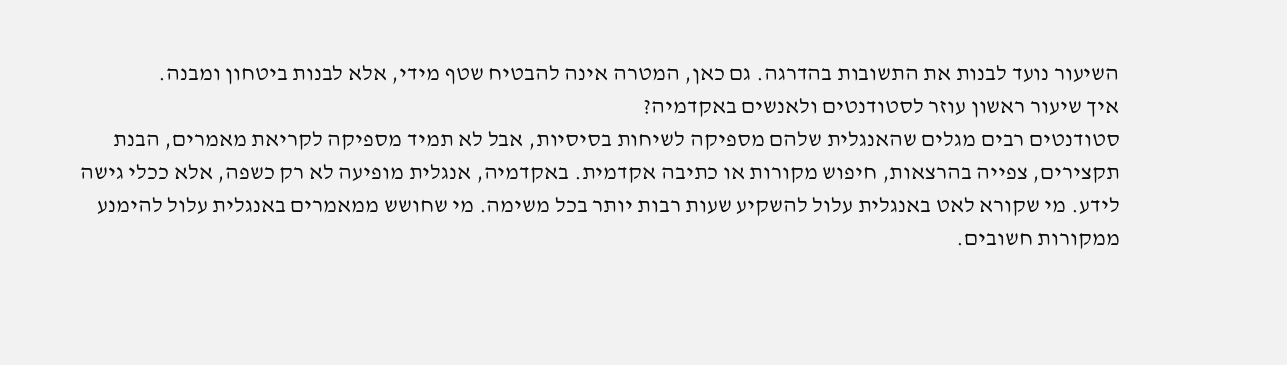השיעור נועד לבנות את התשובות בהדרגה. גם כאן, המטרה אינה להבטיח שטף מידי, אלא לבנות ביטחון ומבנה.
איך שיעור ראשון עוזר לסטודנטים ולאנשים באקדמיה?
סטודנטים רבים מגלים שהאנגלית שלהם מספיקה לשיחות בסיסיות, אבל לא תמיד מספיקה לקריאת מאמרים, הבנת תקצירים, צפייה בהרצאות, חיפוש מקורות או כתיבה אקדמית. באקדמיה, אנגלית מופיעה לא רק כשפה, אלא ככלי גישה לידע. מי שקורא לאט באנגלית עלול להשקיע שעות רבות יותר בכל משימה. מי שחושש ממאמרים באנגלית עלול להימנע ממקורות חשובים.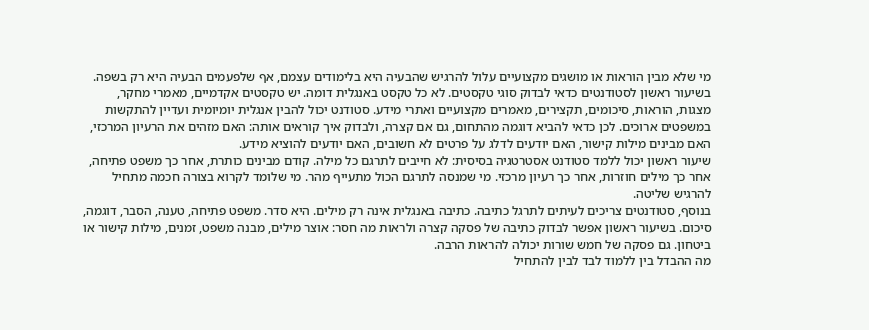מי שלא מבין הוראות או מושגים מקצועיים עלול להרגיש שהבעיה היא בלימודים עצמם, אף שלפעמים הבעיה היא רק בשפה.
בשיעור ראשון לסטודנטים כדאי לבדוק סוגי טקסטים. לא כל טקסט באנגלית דומה. יש טקסטים אקדמיים, מאמרי מחקר, מצגות, הוראות, סיכומים, תקצירים, מאמרים מקצועיים ואתרי מידע. סטודנט יכול להבין אנגלית יומיומית ועדיין להתקשות במשפטים ארוכים. לכן כדאי להביא דוגמה מהתחום, גם אם קצרה, ולבדוק איך קוראים אותה: האם מזהים את הרעיון המרכזי, האם מבינים מילות קישור, האם יודעים לדלג על פרטים לא חשובים, האם יודעים להוציא מידע.
שיעור ראשון יכול ללמד סטודנט אסטרטגיה בסיסית: לא חייבים לתרגם כל מילה. קודם מבינים כותרת, אחר כך משפט פתיחה, אחר כך מילים חוזרות, אחר כך רעיון מרכזי. מי שמנסה לתרגם הכול מתעייף מהר. מי שלומד לקרוא בצורה חכמה מתחיל להרגיש שליטה.
בנוסף, סטודנטים צריכים לעיתים לתרגל כתיבה. כתיבה באנגלית אינה רק מילים. היא סדר. משפט פתיחה, טענה, הסבר, דוגמה, סיכום. בשיעור ראשון אפשר לבדוק כתיבה של פסקה קצרה ולראות מה חסר: אוצר מילים, מבנה משפט, זמנים, מילות קישור או ביטחון. גם פסקה של חמש שורות יכולה להראות הרבה.
מה ההבדל בין ללמוד לבד לבין להתחיל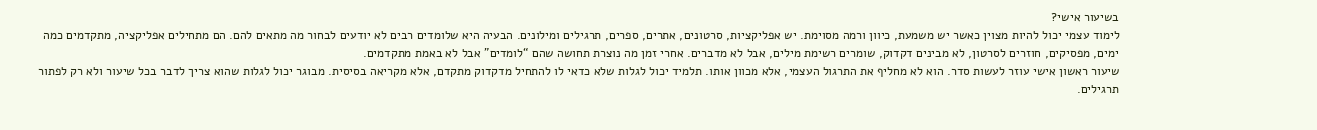בשיעור אישי?
לימוד עצמי יכול להיות מצוין כאשר יש משמעת, כיוון ורמה מסוימת. יש אפליקציות, סרטונים, אתרים, ספרים, תרגילים ומילונים. הבעיה היא שלומדים רבים לא יודעים לבחור מה מתאים להם. הם מתחילים אפליקציה, מתקדמים כמה ימים, מפסיקים, חוזרים לסרטון, לא מבינים דקדוק, שומרים רשימת מילים, אבל לא מדברים. אחרי זמן מה נוצרת תחושה שהם “לומדים” אבל לא באמת מתקדמים.
שיעור ראשון אישי עוזר לעשות סדר. הוא לא מחליף את התרגול העצמי, אלא מכוון אותו. תלמיד יכול לגלות שלא כדאי לו להתחיל מדקדוק מתקדם, אלא מקריאה בסיסית. מבוגר יכול לגלות שהוא צריך לדבר בכל שיעור ולא רק לפתור תרגילים.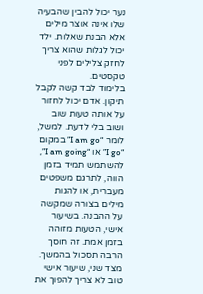נער יכול להבין שהבעיה שלו אינה אוצר מילים אלא הבנת שאלות. ילד יכול לגלות שהוא צריך לחזק צלילים לפני טקסטים.
בלימוד לבד קשה לקבל תיקון. אדם יכול לחזור על אותה טעות שוב ושוב בלי לדעת. למשל, לומר “I am go” במקום “I go” או “I am going”, להשתמש תמיד בזמן הווה, לתרגם משפטים מעברית, או להגות מילים בצורה שמקשה על ההבנה. בשיעור אישי, הטעות מזוהה בזמן אמת. זה חוסך הרבה תסכול בהמשך.
מצד שני, שיעור אישי טוב לא צריך להפוך את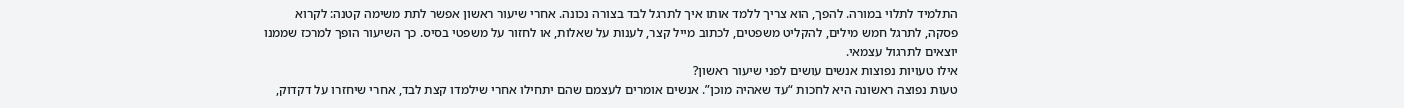התלמיד לתלוי במורה. להפך, הוא צריך ללמד אותו איך לתרגל לבד בצורה נכונה. אחרי שיעור ראשון אפשר לתת משימה קטנה: לקרוא פסקה, לתרגל חמש מילים, להקליט משפטים, לכתוב מייל קצר, לענות על שאלות, או לחזור על משפטי בסיס. כך השיעור הופך למרכז שממנו יוצאים לתרגול עצמאי.
אילו טעויות נפוצות אנשים עושים לפני שיעור ראשון?
טעות נפוצה ראשונה היא לחכות “עד שאהיה מוכן”. אנשים אומרים לעצמם שהם יתחילו אחרי שילמדו קצת לבד, אחרי שיחזרו על דקדוק,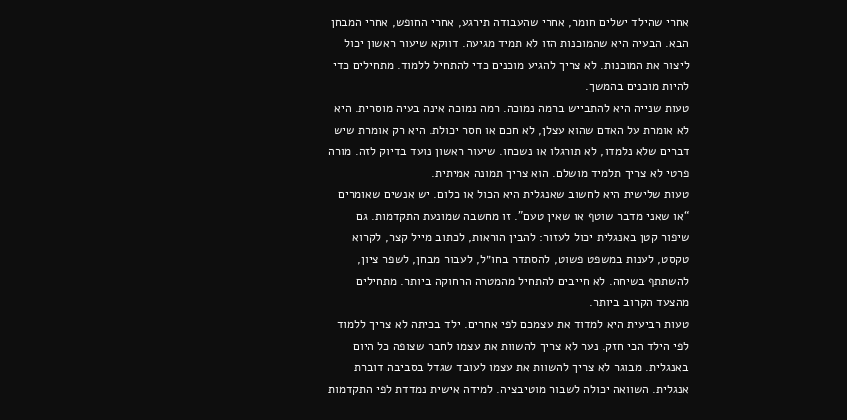אחרי שהילד ישלים חומר, אחרי שהעבודה תירגע, אחרי החופש, אחרי המבחן הבא. הבעיה היא שהמוכנות הזו לא תמיד מגיעה. דווקא שיעור ראשון יכול ליצור את המוכנות. לא צריך להגיע מוכנים כדי להתחיל ללמוד. מתחילים כדי להיות מוכנים בהמשך.
טעות שנייה היא להתבייש ברמה נמוכה. רמה נמוכה אינה בעיה מוסרית. היא לא אומרת על האדם שהוא עצלן, לא חכם או חסר יכולת. היא רק אומרת שיש דברים שלא נלמדו, לא תורגלו או נשכחו. שיעור ראשון נועד בדיוק לזה. מורה פרטי לא צריך תלמיד מושלם. הוא צריך תמונה אמיתית.
טעות שלישית היא לחשוב שאנגלית היא הכול או כלום. יש אנשים שאומרים “או שאני מדבר שוטף או שאין טעם”. זו מחשבה שמונעת התקדמות. גם שיפור קטן באנגלית יכול לעזור: להבין הוראות, לכתוב מייל קצר, לקרוא טקסט, לענות במשפט פשוט, להסתדר בחו״ל, לעבור מבחן, לשפר ציון, להשתתף בשיחה. לא חייבים להתחיל מהמטרה הרחוקה ביותר. מתחילים מהצעד הקרוב ביותר.
טעות רביעית היא למדוד את עצמכם לפי אחרים. ילד בכיתה לא צריך ללמוד לפי הילד הכי חזק. נער לא צריך להשוות את עצמו לחבר שצופה כל היום באנגלית. מבוגר לא צריך להשוות את עצמו לעובד שגדל בסביבה דוברת אנגלית. השוואה יכולה לשבור מוטיבציה. למידה אישית נמדדת לפי התקדמות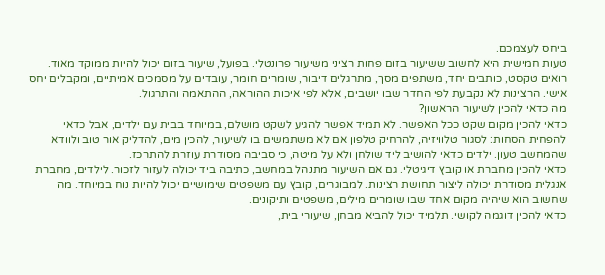ביחס לעצמכם.
טעות חמישית היא לחשוב ששיעור בזום פחות רציני משיעור פרונטלי. בפועל, שיעור בזום יכול להיות ממוקד מאוד. רואים טקסט, כותבים יחד, משתפים מסך, מתרגלים דיבור, שומרים חומר, עובדים על מסמכים אמיתיים, ומקבלים יחס אישי. הרצינות לא נקבעת לפי החדר שבו יושבים, אלא לפי איכות ההוראה, ההתאמה והתרגול.
מה כדאי להכין לשיעור הראשון?
כדאי להכין מקום שקט ככל האפשר. לא תמיד אפשר להגיע לשקט מושלם, במיוחד בבית עם ילדים, אבל כדאי להפחית הסחות: לסגור טלוויזיה, להרחיק טלפון אם לא משתמשים בו לשיעור, להכין מים, להדליק אור טוב ולוודא שהמחשב טעון. ילדים כדאי להושיב ליד שולחן ולא על מיטה, כי סביבה מסודרת עוזרת להתרכז.
כדאי להכין מחברת או קובץ דיגיטלי. גם אם השיעור מתנהל במחשב, כתיבה ביד יכולה לעזור לזכור. לילדים, מחברת אנגלית מסודרת יכולה ליצור תחושת רצינות. למבוגרים, קובץ עם משפטים שימושיים יכול להיות נוח במיוחד. מה שחשוב הוא שיהיה מקום אחד שבו שומרים מילים, משפטים ותיקונים.
כדאי להכין דוגמה לקושי. תלמיד יכול להביא מבחן, שיעורי בית,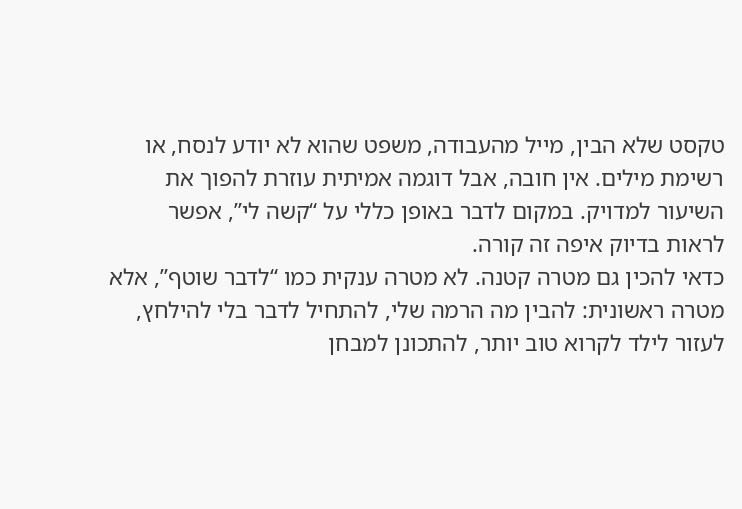טקסט שלא הבין, מייל מהעבודה, משפט שהוא לא יודע לנסח, או רשימת מילים. אין חובה, אבל דוגמה אמיתית עוזרת להפוך את השיעור למדויק. במקום לדבר באופן כללי על “קשה לי”, אפשר לראות בדיוק איפה זה קורה.
כדאי להכין גם מטרה קטנה. לא מטרה ענקית כמו “לדבר שוטף”, אלא מטרה ראשונית: להבין מה הרמה שלי, להתחיל לדבר בלי להילחץ, לעזור לילד לקרוא טוב יותר, להתכונן למבחן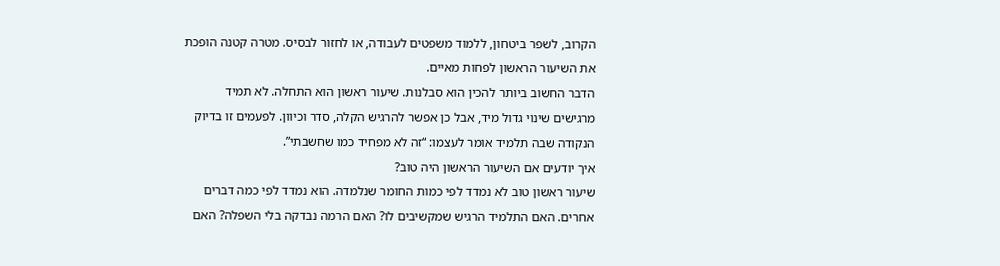הקרוב, לשפר ביטחון, ללמוד משפטים לעבודה, או לחזור לבסיס. מטרה קטנה הופכת את השיעור הראשון לפחות מאיים.
הדבר החשוב ביותר להכין הוא סבלנות. שיעור ראשון הוא התחלה. לא תמיד מרגישים שינוי גדול מיד, אבל כן אפשר להרגיש הקלה, סדר וכיוון. לפעמים זו בדיוק הנקודה שבה תלמיד אומר לעצמו: “זה לא מפחיד כמו שחשבתי”.
איך יודעים אם השיעור הראשון היה טוב?
שיעור ראשון טוב לא נמדד לפי כמות החומר שנלמדה. הוא נמדד לפי כמה דברים אחרים. האם התלמיד הרגיש שמקשיבים לו? האם הרמה נבדקה בלי השפלה? האם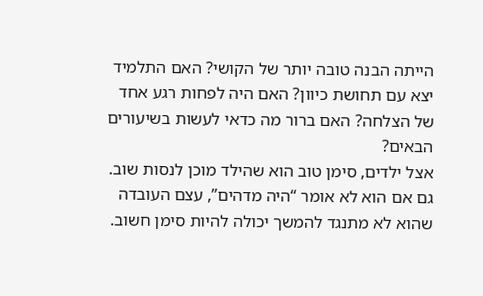הייתה הבנה טובה יותר של הקושי? האם התלמיד יצא עם תחושת כיוון? האם היה לפחות רגע אחד של הצלחה? האם ברור מה כדאי לעשות בשיעורים הבאים?
אצל ילדים, סימן טוב הוא שהילד מוכן לנסות שוב. גם אם הוא לא אומר “היה מדהים”, עצם העובדה שהוא לא מתנגד להמשך יכולה להיות סימן חשוב.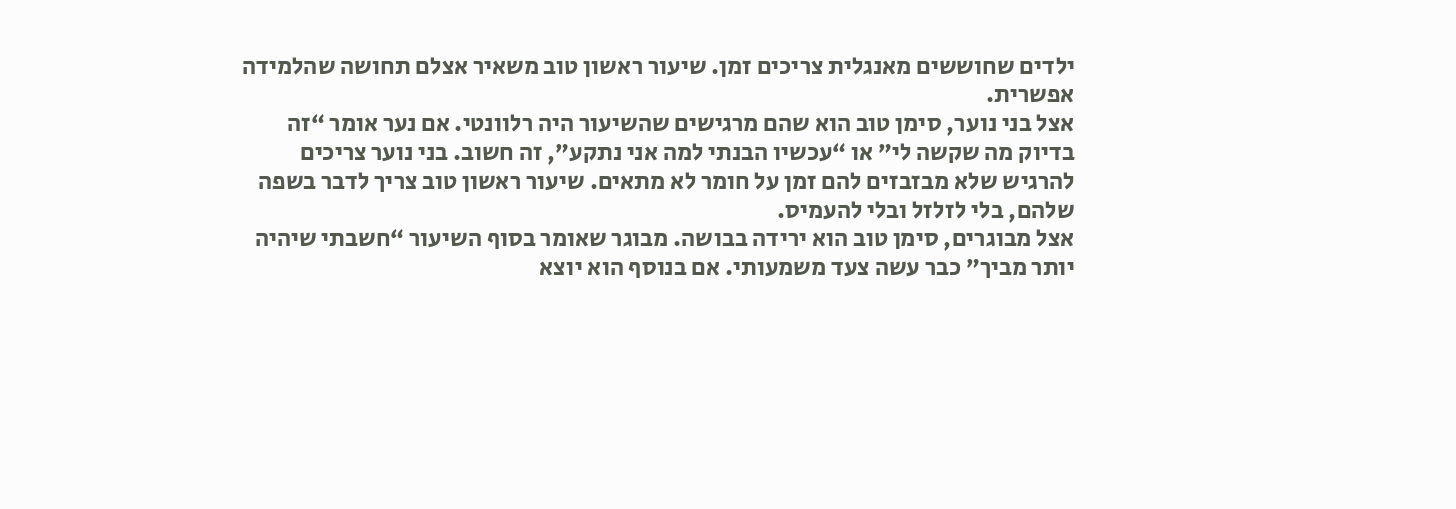ילדים שחוששים מאנגלית צריכים זמן. שיעור ראשון טוב משאיר אצלם תחושה שהלמידה אפשרית.
אצל בני נוער, סימן טוב הוא שהם מרגישים שהשיעור היה רלוונטי. אם נער אומר “זה בדיוק מה שקשה לי” או “עכשיו הבנתי למה אני נתקע”, זה חשוב. בני נוער צריכים להרגיש שלא מבזבזים להם זמן על חומר לא מתאים. שיעור ראשון טוב צריך לדבר בשפה שלהם, בלי לזלזל ובלי להעמיס.
אצל מבוגרים, סימן טוב הוא ירידה בבושה. מבוגר שאומר בסוף השיעור “חשבתי שיהיה יותר מביך” כבר עשה צעד משמעותי. אם בנוסף הוא יוצא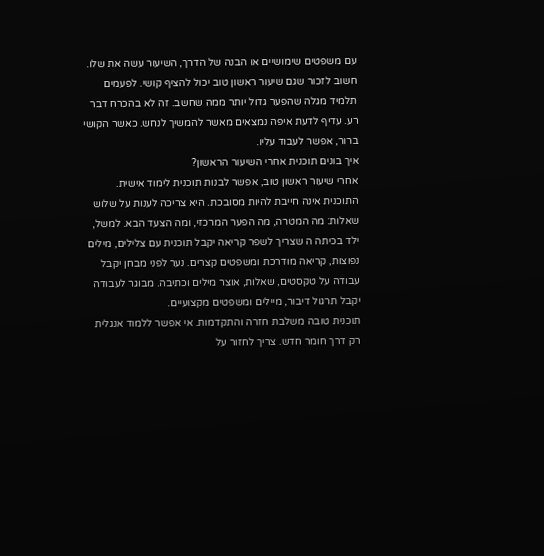עם משפטים שימושיים או הבנה של הדרך, השיעור עשה את שלו.
חשוב לזכור שגם שיעור ראשון טוב יכול להציף קושי. לפעמים תלמיד מגלה שהפער גדול יותר ממה שחשב. זה לא בהכרח דבר רע. עדיף לדעת איפה נמצאים מאשר להמשיך לנחש. כאשר הקושי ברור, אפשר לעבוד עליו.
איך בונים תוכנית אחרי השיעור הראשון?
אחרי שיעור ראשון טוב, אפשר לבנות תוכנית לימוד אישית. התוכנית אינה חייבת להיות מסובכת. היא צריכה לענות על שלוש שאלות: מה המטרה, מה הפער המרכזי, ומה הצעד הבא. למשל, ילד בכיתה ה שצריך לשפר קריאה יקבל תוכנית עם צלילים, מילים נפוצות, קריאה מודרכת ומשפטים קצרים. נער לפני מבחן יקבל עבודה על טקסטים, שאלות, אוצר מילים וכתיבה. מבוגר לעבודה יקבל תרגול דיבור, מיילים ומשפטים מקצועיים.
תוכנית טובה משלבת חזרה והתקדמות. אי אפשר ללמוד אנגלית רק דרך חומר חדש. צריך לחזור על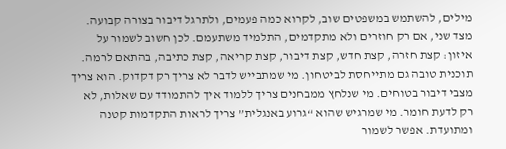מילים, להשתמש במשפטים שוב, לקרוא כמה פעמים, ולתרגל דיבור בצורה קבועה. מצד שני, אם רק חוזרים ולא מתקדמים, התלמיד משתעמם. לכן חשוב לשמור על איזון: קצת חזרה, קצת חדש, קצת דיבור, קצת קריאה, קצת כתיבה, בהתאם לרמה.
תוכנית טובה גם מתייחסת לביטחון. מי שמתבייש לדבר לא צריך רק דקדוק. הוא צריך מצבי דיבור בטוחים. מי שנלחץ ממבחנים צריך ללמוד איך להתמודד עם שאלות, לא רק לדעת חומר. מי שמרגיש שהוא “גרוע באנגלית” צריך לראות התקדמות קטנה ומתועדת. אפשר לשמור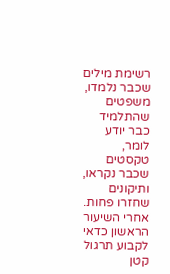רשימת מילים שכבר נלמדו, משפטים שהתלמיד כבר יודע לומר, טקסטים שכבר נקראו, ותיקונים שחזרו פחות.
אחרי השיעור הראשון כדאי לקבוע תרגול קטן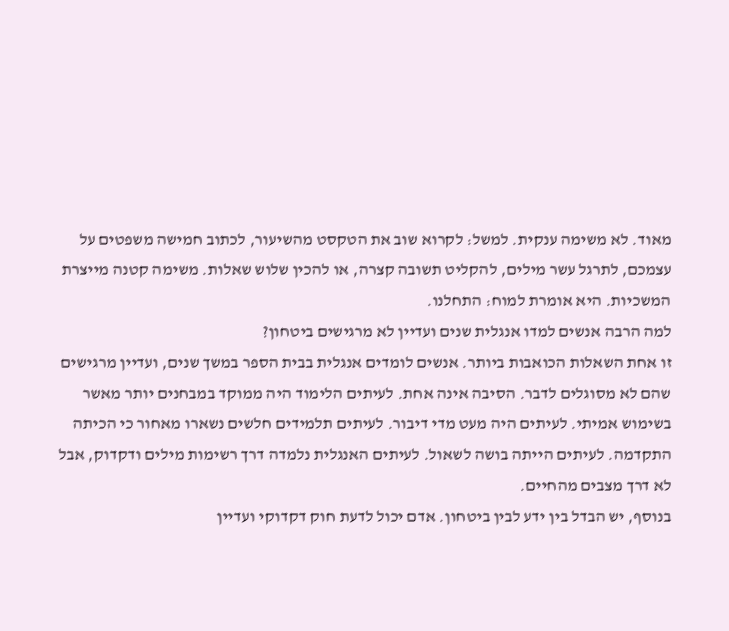מאוד. לא משימה ענקית. למשל: לקרוא שוב את הטקסט מהשיעור, לכתוב חמישה משפטים על עצמכם, לתרגל עשר מילים, להקליט תשובה קצרה, או להכין שלוש שאלות. משימה קטנה מייצרת המשכיות. היא אומרת למוח: התחלנו.
למה הרבה אנשים למדו אנגלית שנים ועדיין לא מרגישים ביטחון?
זו אחת השאלות הכואבות ביותר. אנשים לומדים אנגלית בבית הספר במשך שנים, ועדיין מרגישים שהם לא מסוגלים לדבר. הסיבה אינה אחת. לעיתים הלימוד היה ממוקד במבחנים יותר מאשר בשימוש אמיתי. לעיתים היה מעט מדי דיבור. לעיתים תלמידים חלשים נשארו מאחור כי הכיתה התקדמה. לעיתים הייתה בושה לשאול. לעיתים האנגלית נלמדה דרך רשימות מילים ודקדוק, אבל לא דרך מצבים מהחיים.
בנוסף, יש הבדל בין ידע לבין ביטחון. אדם יכול לדעת חוק דקדוקי ועדיין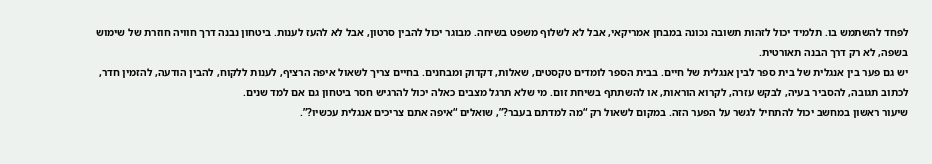לפחד להשתמש בו. תלמיד יכול לזהות תשובה נכונה במבחן אמריקאי, אבל לא לשלוף משפט בשיחה. מבוגר יכול להבין סרטון, אבל לא להעז לענות. ביטחון נבנה דרך חוויה חוזרת של שימוש בשפה, לא רק דרך הבנה תאורטית.
יש גם פער בין אנגלית של בית ספר לבין אנגלית של חיים. בבית הספר לומדים טקסטים, שאלות, דקדוק ומבחנים. בחיים צריך לשאול איפה הרציף, לענות ללקוח, להבין הודעה, להזמין חדר, לכתוב תגובה, להסביר בעיה, לבקש עזרה, לקרוא הוראות, או להשתתף בשיחת זום. מי שלא תרגל מצבים כאלה יכול להרגיש חסר ביטחון גם אם למד שנים.
שיעור ראשון במחשב יכול להתחיל לגשר על הפער הזה. במקום לשאול רק “מה למדתם בעבר?”, שואלים “איפה אתם צריכים אנגלית עכשיו?”.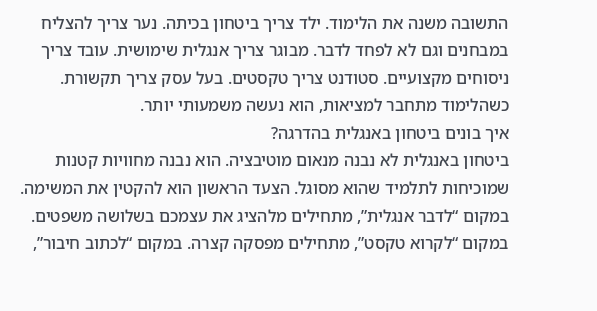התשובה משנה את הלימוד. ילד צריך ביטחון בכיתה. נער צריך להצליח במבחנים וגם לא לפחד לדבר. מבוגר צריך אנגלית שימושית. עובד צריך ניסוחים מקצועיים. סטודנט צריך טקסטים. בעל עסק צריך תקשורת. כשהלימוד מתחבר למציאות, הוא נעשה משמעותי יותר.
איך בונים ביטחון באנגלית בהדרגה?
ביטחון באנגלית לא נבנה מנאום מוטיבציה. הוא נבנה מחוויות קטנות שמוכיחות לתלמיד שהוא מסוגל. הצעד הראשון הוא להקטין את המשימה. במקום “לדבר אנגלית”, מתחילים מלהציג את עצמכם בשלושה משפטים. במקום “לקרוא טקסט”, מתחילים מפסקה קצרה. במקום “לכתוב חיבור”,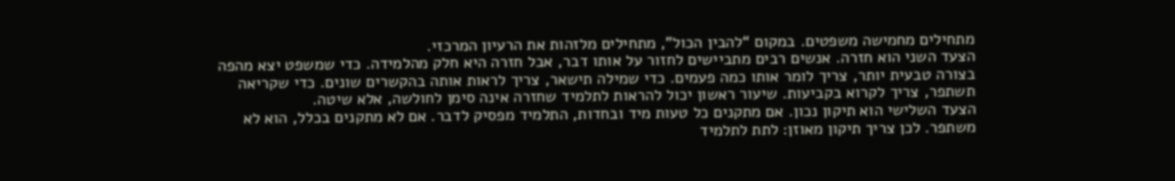מתחילים מחמישה משפטים. במקום “להבין הכול”, מתחילים מלזהות את הרעיון המרכזי.
הצעד השני הוא חזרה. אנשים רבים מתביישים לחזור על אותו דבר, אבל חזרה היא חלק מהלמידה. כדי שמשפט יצא מהפה בצורה טבעית יותר, צריך לומר אותו כמה פעמים. כדי שמילה תישאר, צריך לראות אותה בהקשרים שונים. כדי שקריאה תשתפר, צריך לקרוא בקביעות. שיעור ראשון יכול להראות לתלמיד שחזרה אינה סימן לחולשה, אלא שיטה.
הצעד השלישי הוא תיקון נכון. אם מתקנים כל טעות מיד ובחדות, התלמיד מפסיק לדבר. אם לא מתקנים בכלל, הוא לא משתפר. לכן צריך תיקון מאוזן: לתת לתלמיד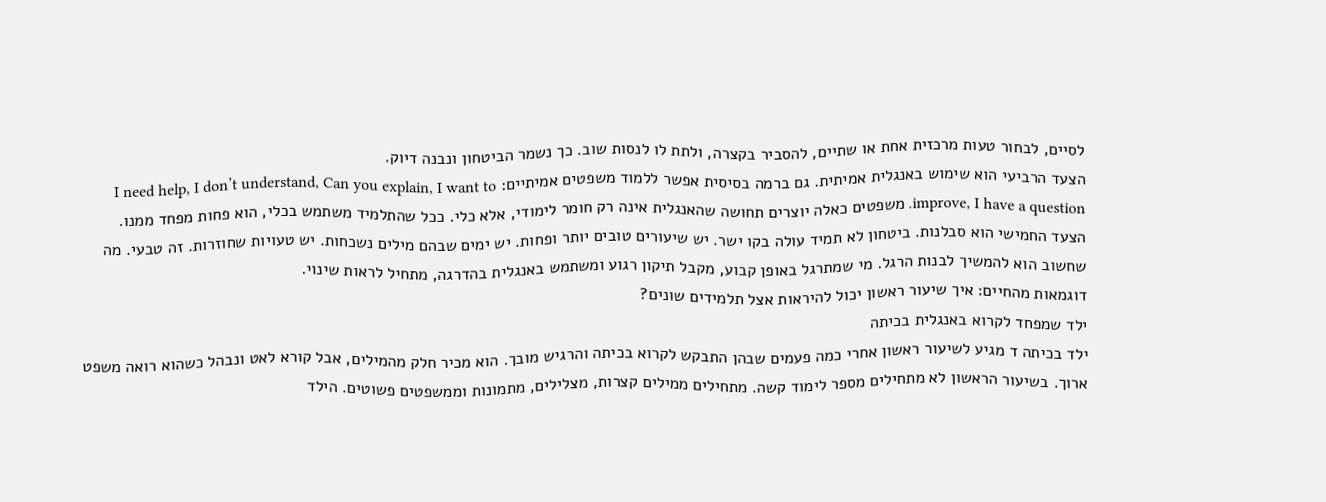לסיים, לבחור טעות מרכזית אחת או שתיים, להסביר בקצרה, ולתת לו לנסות שוב. כך נשמר הביטחון ונבנה דיוק.
הצעד הרביעי הוא שימוש באנגלית אמיתית. גם ברמה בסיסית אפשר ללמוד משפטים אמיתיים: I need help, I don’t understand, Can you explain, I want to improve, I have a question. משפטים כאלה יוצרים תחושה שהאנגלית אינה רק חומר לימודי, אלא כלי. ככל שהתלמיד משתמש בכלי, הוא פחות מפחד ממנו.
הצעד החמישי הוא סבלנות. ביטחון לא תמיד עולה בקו ישר. יש שיעורים טובים יותר ופחות. יש ימים שבהם מילים נשכחות. יש טעויות שחוזרות. זה טבעי. מה שחשוב הוא להמשיך לבנות הרגל. מי שמתרגל באופן קבוע, מקבל תיקון רגוע ומשתמש באנגלית בהדרגה, מתחיל לראות שינוי.
דוגמאות מהחיים: איך שיעור ראשון יכול להיראות אצל תלמידים שונים?
ילד שמפחד לקרוא באנגלית בכיתה
ילד בכיתה ד מגיע לשיעור ראשון אחרי כמה פעמים שבהן התבקש לקרוא בכיתה והרגיש מובך. הוא מכיר חלק מהמילים, אבל קורא לאט ונבהל כשהוא רואה משפט ארוך. בשיעור הראשון לא מתחילים מספר לימוד קשה. מתחילים ממילים קצרות, מצלילים, מתמונות וממשפטים פשוטים. הילד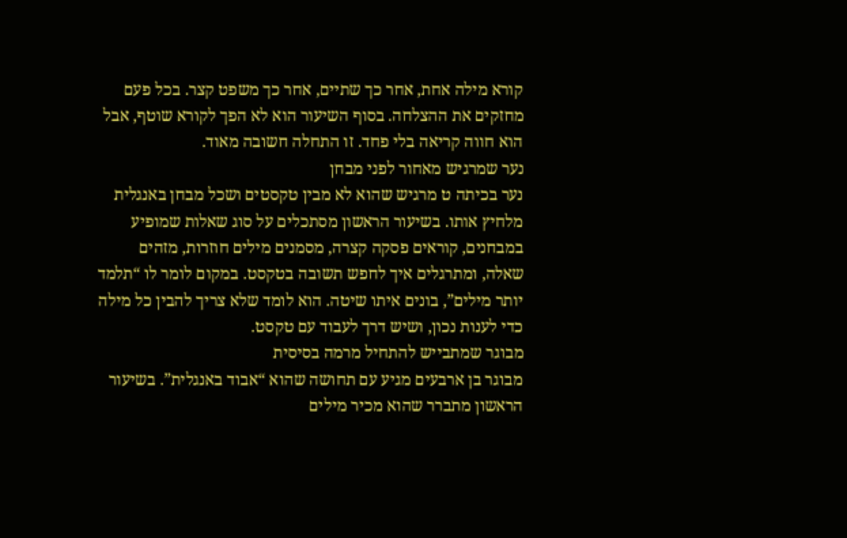קורא מילה אחת, אחר כך שתיים, אחר כך משפט קצר. בכל פעם מחזקים את ההצלחה. בסוף השיעור הוא לא הפך לקורא שוטף, אבל הוא חווה קריאה בלי פחד. זו התחלה חשובה מאוד.
נער שמרגיש מאחור לפני מבחן
נער בכיתה ט מרגיש שהוא לא מבין טקסטים ושכל מבחן באנגלית מלחיץ אותו. בשיעור הראשון מסתכלים על סוג שאלות שמופיע במבחנים, קוראים פסקה קצרה, מסמנים מילים חוזרות, מזהים שאלה, ומתרגלים איך לחפש תשובה בטקסט. במקום לומר לו “תלמד יותר מילים”, בונים איתו שיטה. הוא לומד שלא צריך להבין כל מילה כדי לענות נכון, ושיש דרך לעבוד עם טקסט.
מבוגר שמתבייש להתחיל מרמה בסיסית
מבוגר בן ארבעים מגיע עם תחושה שהוא “אבוד באנגלית”. בשיעור הראשון מתברר שהוא מכיר מילים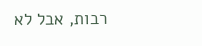רבות, אבל לא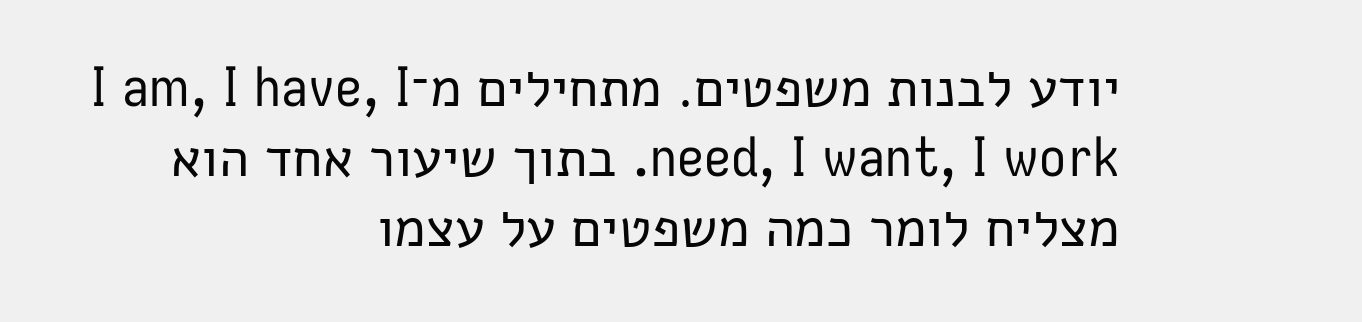יודע לבנות משפטים. מתחילים מ־I am, I have, I need, I want, I work. בתוך שיעור אחד הוא מצליח לומר כמה משפטים על עצמו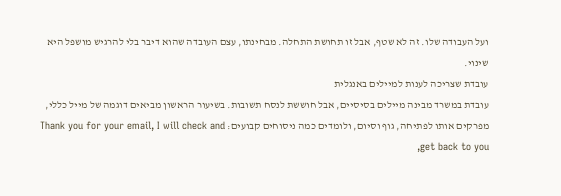ועל העבודה שלו. זה לא שטף, אבל זו תחושת התחלה. מבחינתו, עצם העובדה שהוא דיבר בלי להרגיש מושפל היא שינוי.
עובדת שצריכה לענות למיילים באנגלית
עובדת במשרד מבינה מיילים בסיסיים, אבל חוששת לנסח תשובות. בשיעור הראשון מביאים דוגמה של מייל כללי, מפרקים אותו לפתיחה, גוף וסיום, ולומדים כמה ניסוחים קבועים: Thank you for your email, I will check and get back to you,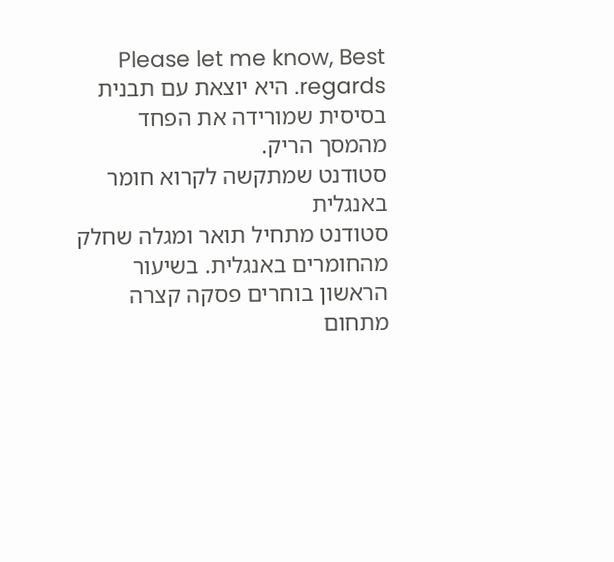Please let me know, Best regards. היא יוצאת עם תבנית בסיסית שמורידה את הפחד מהמסך הריק.
סטודנט שמתקשה לקרוא חומר באנגלית
סטודנט מתחיל תואר ומגלה שחלק מהחומרים באנגלית. בשיעור הראשון בוחרים פסקה קצרה מתחום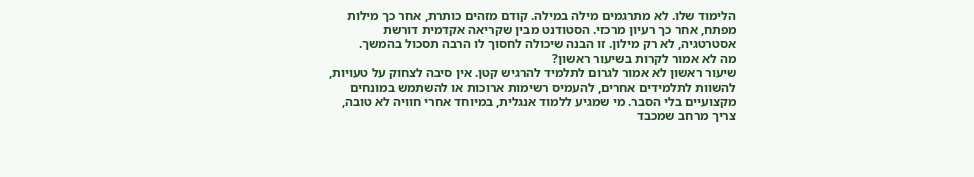הלימוד שלו. לא מתרגמים מילה במילה. קודם מזהים כותרת, אחר כך מילות מפתח, אחר כך רעיון מרכזי. הסטודנט מבין שקריאה אקדמית דורשת אסטרטגיה, לא רק מילון. זו הבנה שיכולה לחסוך לו הרבה תסכול בהמשך.
מה לא אמור לקרות בשיעור ראשון?
שיעור ראשון לא אמור לגרום לתלמיד להרגיש קטן. אין סיבה לצחוק על טעויות, להשוות לתלמידים אחרים, להעמיס רשימות ארוכות או להשתמש במונחים מקצועיים בלי הסבר. מי שמגיע ללמוד אנגלית, במיוחד אחרי חוויה לא טובה, צריך מרחב שמכבד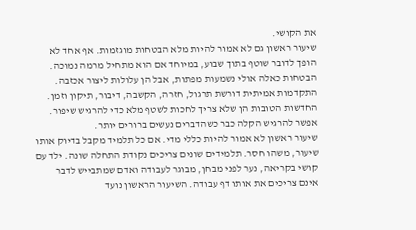את הקושי.
שיעור ראשון גם לא אמור להיות מלא הבטחות מוגזמות. אף אחד לא הופך לדובר שוטף בתוך שבוע, במיוחד אם הוא מתחיל מרמה נמוכה. הבטחות כאלה אולי נשמעות מפתות, אבל הן עלולות ליצור אכזבה. התקדמות אמיתית דורשת תרגול, חזרה, הקשבה, דיבור, תיקון וזמן. החדשות הטובות הן שלא צריך לחכות לשטף מלא כדי להרגיש שיפור. אפשר להרגיש הקלה כבר כשהדברים נעשים ברורים יותר.
שיעור ראשון לא אמור להיות כללי מדי. אם כל תלמיד מקבל בדיוק אותו שיעור, משהו חסר. תלמידים שונים צריכים נקודת התחלה שונה. ילד עם קושי בקריאה, נער לפני מבחן, מבוגר לעבודה ואדם שמתבייש לדבר אינם צריכים את אותו דף עבודה. השיעור הראשון נועד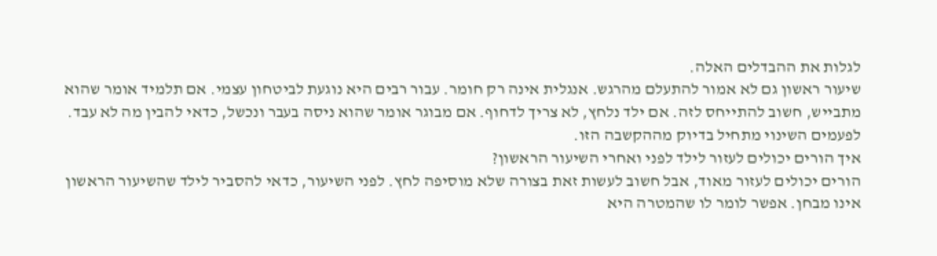לגלות את ההבדלים האלה.
שיעור ראשון גם לא אמור להתעלם מהרגש. אנגלית אינה רק חומר. עבור רבים היא נוגעת לביטחון עצמי. אם תלמיד אומר שהוא מתבייש, חשוב להתייחס לזה. אם ילד נלחץ, לא צריך לדחוף. אם מבוגר אומר שהוא ניסה בעבר ונכשל, כדאי להבין מה לא עבד. לפעמים השינוי מתחיל בדיוק מההקשבה הזו.
איך הורים יכולים לעזור לילד לפני ואחרי השיעור הראשון?
הורים יכולים לעזור מאוד, אבל חשוב לעשות זאת בצורה שלא מוסיפה לחץ. לפני השיעור, כדאי להסביר לילד שהשיעור הראשון אינו מבחן. אפשר לומר לו שהמטרה היא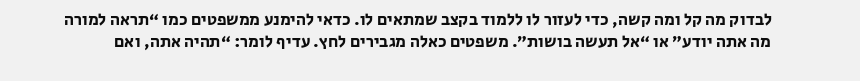לבדוק מה קל ומה קשה, כדי לעזור לו ללמוד בקצב שמתאים לו. כדאי להימנע ממשפטים כמו “תראה למורה מה אתה יודע” או “אל תעשה בושות”. משפטים כאלה מגבירים לחץ. עדיף לומר: “תהיה אתה, ואם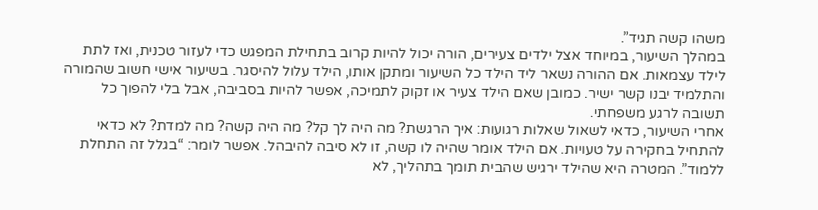משהו קשה תגיד”.
במהלך השיעור, במיוחד אצל ילדים צעירים, הורה יכול להיות קרוב בתחילת המפגש כדי לעזור טכנית, ואז לתת לילד עצמאות. אם ההורה נשאר ליד הילד כל השיעור ומתקן אותו, הילד עלול להיסגר. בשיעור אישי חשוב שהמורה והתלמיד יבנו קשר ישיר. כמובן שאם הילד צעיר או זקוק לתמיכה, אפשר להיות בסביבה, אבל בלי להפוך כל תשובה לרגע משפחתי.
אחרי השיעור, כדאי לשאול שאלות רגועות: איך הרגשת? מה היה לך קל? מה היה קשה? מה למדת? לא כדאי להתחיל בחקירה על טעויות. אם הילד אומר שהיה לו קשה, זו לא סיבה להיבהל. אפשר לומר: “בגלל זה התחלת ללמוד”. המטרה היא שהילד ירגיש שהבית תומך בתהליך, לא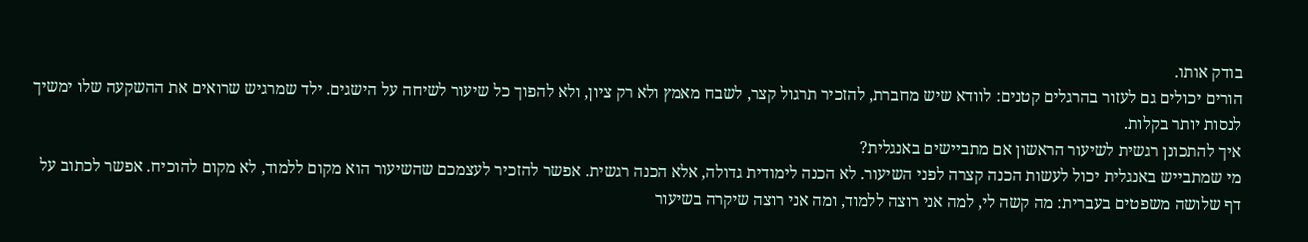בודק אותו.
הורים יכולים גם לעזור בהרגלים קטנים: לוודא שיש מחברת, להזכיר תרגול קצר, לשבח מאמץ ולא רק ציון, ולא להפוך כל שיעור לשיחה על הישגים. ילד שמרגיש שרואים את ההשקעה שלו ימשיך לנסות יותר בקלות.
איך להתכונן רגשית לשיעור הראשון אם מתביישים באנגלית?
מי שמתבייש באנגלית יכול לעשות הכנה קצרה לפני השיעור. לא הכנה לימודית גדולה, אלא הכנה רגשית. אפשר להזכיר לעצמכם שהשיעור הוא מקום ללמוד, לא מקום להוכיח. אפשר לכתוב על דף שלושה משפטים בעברית: מה קשה לי, למה אני רוצה ללמוד, ומה אני רוצה שיקרה בשיעור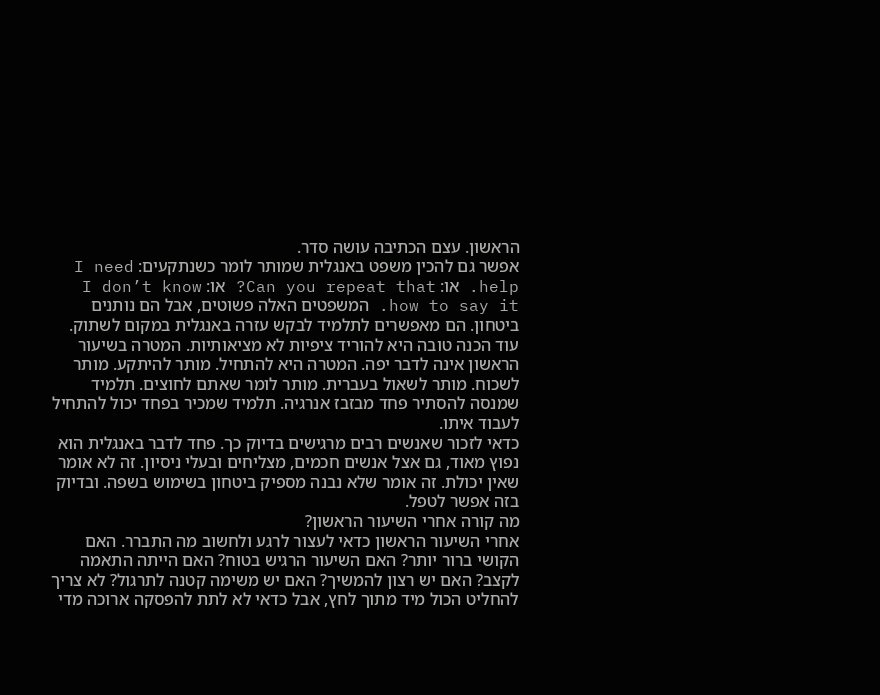הראשון. עצם הכתיבה עושה סדר.
אפשר גם להכין משפט באנגלית שמותר לומר כשנתקעים: I need help. או: Can you repeat that? או: I don’t know how to say it. המשפטים האלה פשוטים, אבל הם נותנים ביטחון. הם מאפשרים לתלמיד לבקש עזרה באנגלית במקום לשתוק.
עוד הכנה טובה היא להוריד ציפיות לא מציאותיות. המטרה בשיעור הראשון אינה לדבר יפה. המטרה היא להתחיל. מותר להיתקע. מותר לשכוח. מותר לשאול בעברית. מותר לומר שאתם לחוצים. תלמיד שמנסה להסתיר פחד מבזבז אנרגיה. תלמיד שמכיר בפחד יכול להתחיל לעבוד איתו.
כדאי לזכור שאנשים רבים מרגישים בדיוק כך. פחד לדבר באנגלית הוא נפוץ מאוד, גם אצל אנשים חכמים, מצליחים ובעלי ניסיון. זה לא אומר שאין יכולת. זה אומר שלא נבנה מספיק ביטחון בשימוש בשפה. ובדיוק בזה אפשר לטפל.
מה קורה אחרי השיעור הראשון?
אחרי השיעור הראשון כדאי לעצור לרגע ולחשוב מה התברר. האם הקושי ברור יותר? האם השיעור הרגיש בטוח? האם הייתה התאמה לקצב? האם יש רצון להמשיך? האם יש משימה קטנה לתרגול? לא צריך להחליט הכול מיד מתוך לחץ, אבל כדאי לא לתת להפסקה ארוכה מדי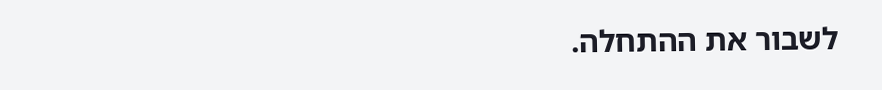לשבור את ההתחלה.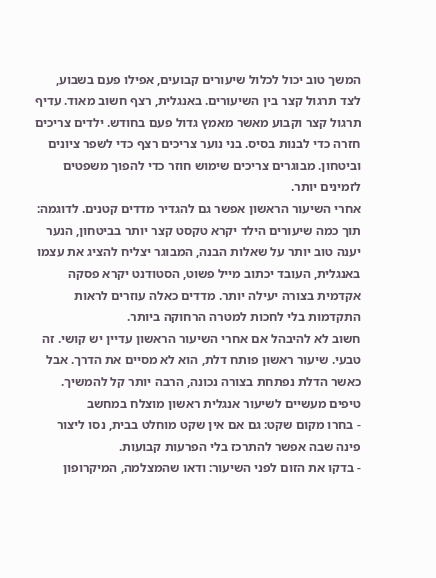המשך טוב יכול לכלול שיעורים קבועים, אפילו פעם בשבוע, לצד תרגול קצר בין השיעורים. באנגלית, רצף חשוב מאוד. עדיף תרגול קצר וקבוע מאשר מאמץ גדול פעם בחודש. ילדים צריכים חזרה כדי לבנות בסיס. בני נוער צריכים רצף כדי לשפר ציונים וביטחון. מבוגרים צריכים שימוש חוזר כדי להפוך משפטים לזמינים יותר.
אחרי השיעור הראשון אפשר גם להגדיר מדדים קטנים. לדוגמה: תוך כמה שיעורים הילד יקרא טקסט קצר יותר בביטחון, הנער יענה טוב יותר על שאלות הבנה, המבוגר יצליח להציג את עצמו באנגלית, העובד יכתוב מייל פשוט, הסטודנט יקרא פסקה אקדמית בצורה יעילה יותר. מדדים כאלה עוזרים לראות התקדמות בלי לחכות למטרה הרחוקה ביותר.
חשוב לא להיבהל אם אחרי השיעור הראשון עדיין יש קושי. זה טבעי. שיעור ראשון פותח דלת, הוא לא מסיים את הדרך. אבל כאשר הדלת נפתחת בצורה נכונה, הרבה יותר קל להמשיך.
טיפים מעשיים לשיעור אנגלית ראשון מוצלח במחשב
- בחרו מקום שקט: גם אם אין שקט מוחלט בבית, נסו ליצור פינה שבה אפשר להתרכז בלי הפרעות קבועות.
- בדקו את הזום לפני השיעור: ודאו שהמצלמה, המיקרופון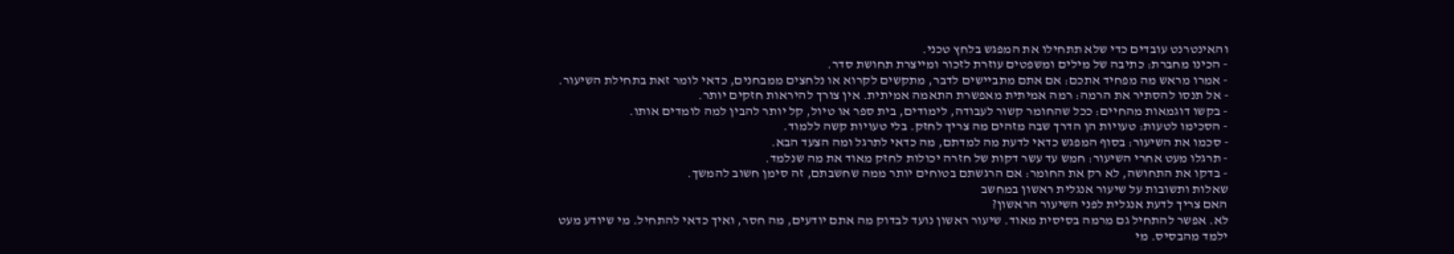והאינטרנט עובדים כדי שלא תתחילו את המפגש בלחץ טכני.
- הכינו מחברת: כתיבה של מילים ומשפטים עוזרת לזכור ומייצרת תחושת סדר.
- אמרו מראש מה מפחיד אתכם: אם אתם מתביישים לדבר, מתקשים לקרוא או נלחצים ממבחנים, כדאי לומר זאת בתחילת השיעור.
- אל תנסו להסתיר את הרמה: רמה אמיתית מאפשרת התאמה אמיתית. אין צורך להיראות חזקים יותר.
- בקשו דוגמאות מהחיים: ככל שהחומר קשור לעבודה, לימודים, בית ספר או טיול, קל יותר להבין למה לומדים אותו.
- הסכימו לטעות: טעויות הן הדרך שבה מזהים מה צריך לחזק. בלי טעויות קשה ללמוד.
- סכמו את השיעור: בסוף המפגש כדאי לדעת מה למדתם, מה כדאי לתרגל ומה הצעד הבא.
- תרגלו מעט אחרי השיעור: חמש עד עשר דקות של חזרה יכולות לחזק מאוד את מה שנלמד.
- בדקו את התחושה, לא רק את החומר: אם הרגשתם בטוחים יותר ממה שחשבתם, זה סימן חשוב להמשך.
שאלות ותשובות על שיעור אנגלית ראשון במחשב
האם צריך לדעת אנגלית לפני השיעור הראשון?
לא. אפשר להתחיל גם מרמה בסיסית מאוד. שיעור ראשון נועד לבדוק מה אתם יודעים, מה חסר, ואיך כדאי להתחיל. מי שיודע מעט ילמד מהבסיס. מי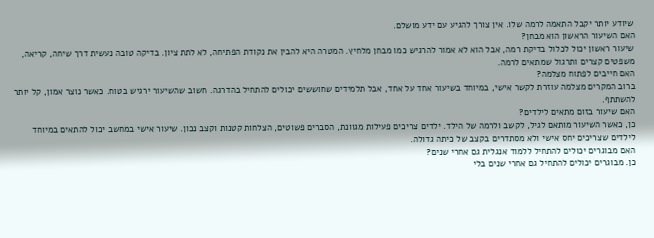שיודע יותר יקבל התאמה לרמה שלו. אין צורך להגיע עם ידע מושלם.
האם השיעור הראשון הוא מבחן?
שיעור ראשון יכול לכלול בדיקת רמה, אבל הוא לא אמור להרגיש כמו מבחן מלחיץ. המטרה היא להבין את נקודת הפתיחה, לא לתת ציון. בדיקה טובה נעשית דרך שיחה, קריאה, משפטים קצרים ותרגול שמתאים לרמה.
האם חייבים לפתוח מצלמה?
ברוב המקרים מצלמה עוזרת לקשר אישי, במיוחד בשיעור אחד על אחד, אבל תלמידים שחוששים יכולים להתחיל בהדרגה. חשוב שהשיעור ירגיש בטוח. כאשר נוצר אמון, קל יותר להשתתף.
האם שיעור בזום מתאים לילדים?
כן, כאשר השיעור מותאם לגיל, לקשב ולרמה של הילד. ילדים צריכים פעילות מגוונת, הסברים פשוטים, הצלחות קטנות וקצב נכון. שיעור אישי במחשב יכול להתאים במיוחד לילדים שצריכים יחס אישי ולא מסתדרים בקצב של כיתה גדולה.
האם מבוגרים יכולים להתחיל ללמוד אנגלית גם אחרי שנים?
כן. מבוגרים יכולים להתחיל גם אחרי שנים בלי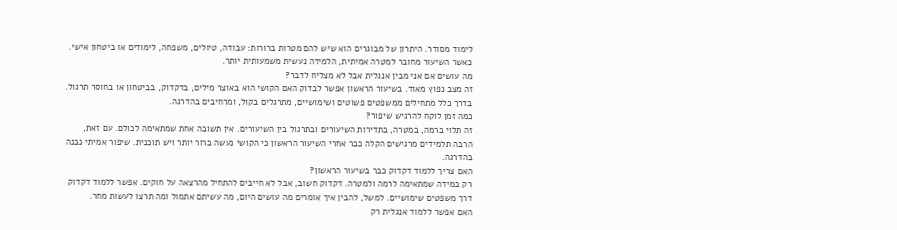לימוד מסודר. היתרון של מבוגרים הוא שיש להם מטרות ברורות: עבודה, טיולים, משפחה, לימודים או ביטחון אישי. כאשר השיעור מחובר למטרה אמיתית, הלמידה נעשית משמעותית יותר.
מה עושים אם אני מבין אנגלית אבל לא מצליח לדבר?
זה מצב נפוץ מאוד. בשיעור הראשון אפשר לבדוק האם הקושי הוא באוצר מילים, בדקדוק, בביטחון או בחוסר תרגול. בדרך כלל מתחילים ממשפטים פשוטים ושימושיים, מתרגלים בקול, ומרחיבים בהדרגה.
כמה זמן לוקח להרגיש שיפור?
זה תלוי ברמה, במטרה, בתדירות השיעורים ובתרגול בין השיעורים. אין תשובה אחת שמתאימה לכולם. עם זאת, הרבה תלמידים מרגישים הקלה כבר אחרי השיעור הראשון כי הקושי נעשה ברור יותר ויש תוכנית. שיפור אמיתי נבנה בהדרגה.
האם צריך ללמוד דקדוק כבר בשיעור הראשון?
רק במידה שמתאימה לרמה ולמטרה. דקדוק חשוב, אבל לא חייבים להתחיל מהרצאה על חוקים. אפשר ללמוד דקדוק דרך משפטים שימושיים. למשל, להבין איך אומרים מה עושים היום, מה עשיתם אתמול ומה תרצו לעשות מחר.
האם אפשר ללמוד אנגלית רק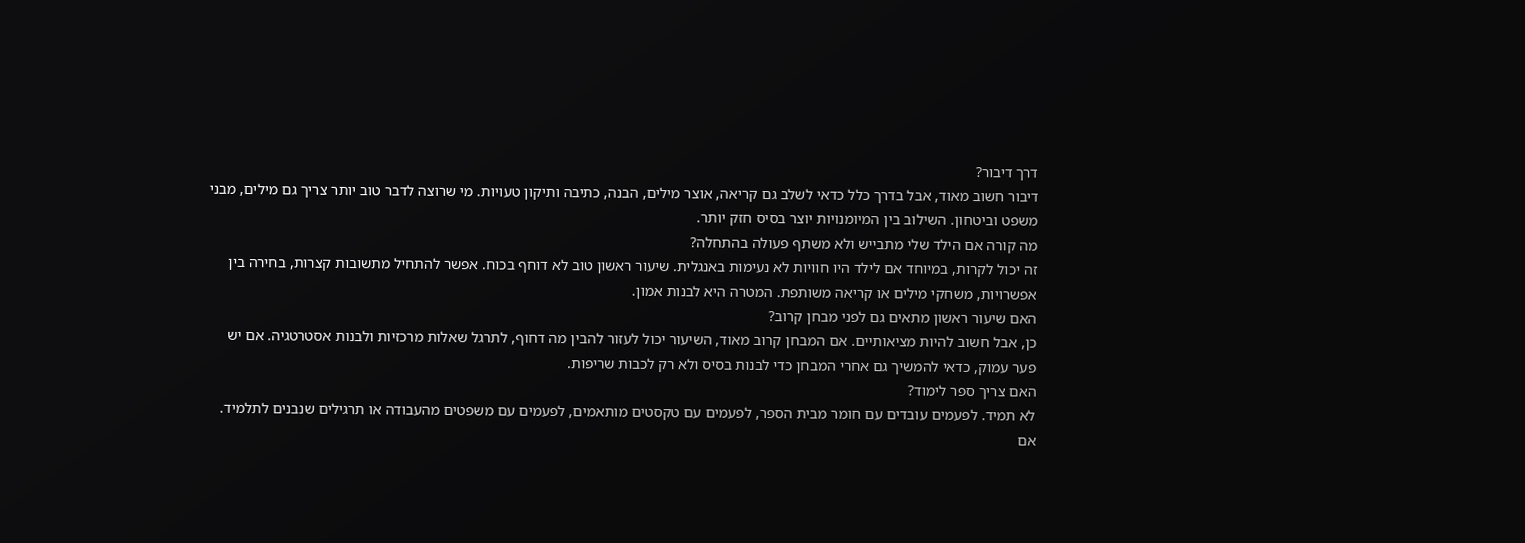דרך דיבור?
דיבור חשוב מאוד, אבל בדרך כלל כדאי לשלב גם קריאה, אוצר מילים, הבנה, כתיבה ותיקון טעויות. מי שרוצה לדבר טוב יותר צריך גם מילים, מבני משפט וביטחון. השילוב בין המיומנויות יוצר בסיס חזק יותר.
מה קורה אם הילד שלי מתבייש ולא משתף פעולה בהתחלה?
זה יכול לקרות, במיוחד אם לילד היו חוויות לא נעימות באנגלית. שיעור ראשון טוב לא דוחף בכוח. אפשר להתחיל מתשובות קצרות, בחירה בין אפשרויות, משחקי מילים או קריאה משותפת. המטרה היא לבנות אמון.
האם שיעור ראשון מתאים גם לפני מבחן קרוב?
כן, אבל חשוב להיות מציאותיים. אם המבחן קרוב מאוד, השיעור יכול לעזור להבין מה דחוף, לתרגל שאלות מרכזיות ולבנות אסטרטגיה. אם יש פער עמוק, כדאי להמשיך גם אחרי המבחן כדי לבנות בסיס ולא רק לכבות שריפות.
האם צריך ספר לימוד?
לא תמיד. לפעמים עובדים עם חומר מבית הספר, לפעמים עם טקסטים מותאמים, לפעמים עם משפטים מהעבודה או תרגילים שנבנים לתלמיד. אם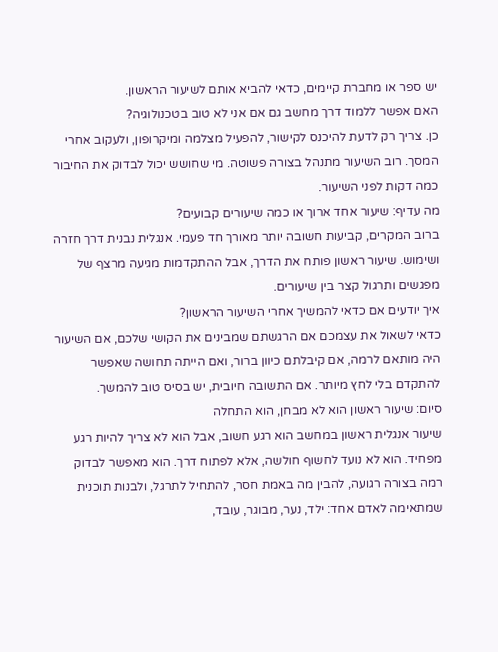יש ספר או מחברת קיימים, כדאי להביא אותם לשיעור הראשון.
האם אפשר ללמוד דרך מחשב גם אם אני לא טוב בטכנולוגיה?
כן. צריך רק לדעת להיכנס לקישור, להפעיל מצלמה ומיקרופון, ולעקוב אחרי המסך. רוב השיעור מתנהל בצורה פשוטה. מי שחושש יכול לבדוק את החיבור כמה דקות לפני השיעור.
מה עדיף: שיעור אחד ארוך או כמה שיעורים קבועים?
ברוב המקרים, קביעות חשובה יותר מאורך חד פעמי. אנגלית נבנית דרך חזרה ושימוש. שיעור ראשון פותח את הדרך, אבל ההתקדמות מגיעה מרצף של מפגשים ותרגול קצר בין שיעורים.
איך יודעים אם כדאי להמשיך אחרי השיעור הראשון?
כדאי לשאול את עצמכם אם הרגשתם שמבינים את הקושי שלכם, אם השיעור היה מותאם לרמה, אם קיבלתם כיוון ברור, ואם הייתה תחושה שאפשר להתקדם בלי לחץ מיותר. אם התשובה חיובית, יש בסיס טוב להמשך.
סיום: שיעור ראשון הוא לא מבחן, הוא התחלה
שיעור אנגלית ראשון במחשב הוא רגע חשוב, אבל הוא לא צריך להיות רגע מפחיד. הוא לא נועד לחשוף חולשה, אלא לפתוח דרך. הוא מאפשר לבדוק רמה בצורה רגועה, להבין מה באמת חסר, להתחיל לתרגל, ולבנות תוכנית שמתאימה לאדם אחד: ילד, נער, מבוגר, עובד,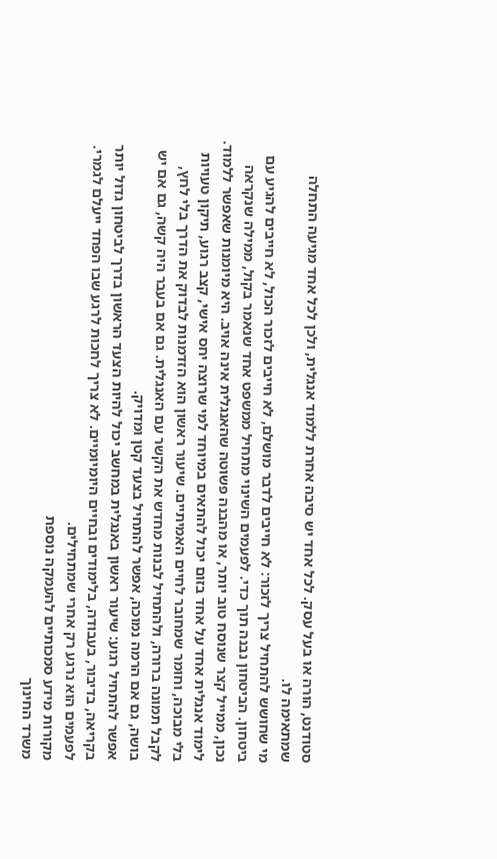סטודנט, הורה או בעל עסק. לכל אחד יש סיבה אחרת ללמוד אנגלית, ולכן לכל אחד מגיעה התחלה שמתאימה לו.
מי שחושש להתחיל צריך לזכור: לא חייבים לדבר מושלם, לא חייבים לזכור הכול, לא חייבים להגיע עם ביטחון. הביטחון נבנה תוך כדי. לפעמים השינוי מתחיל ממשפט אחד שנאמר בקול, ממילה שנקראה נכון, ממייל קצר שנוסח טוב יותר, או מהבנה פשוטה שהאנגלית אינה אויב. היא מיומנות שאפשר ללמוד.
לימוד אנגלית אחד על אחד בזום יכול להתאים במיוחד למי שרוצה יחס אישי, קצב רגוע, תיקון טעויות בלי מבוכה, וחומר שמחובר לחיים האמיתיים. שיעור ראשון הוא הזדמנות לבדוק את הדרך בלי לחץ, לקבל תמונה ברורה, ולהתחיל לבנות מחדש את הקשר עם האנגלית. גם אם בעבר היה קשה, גם אם יש בושה, גם אם הרמה נמוכה, אפשר להתחיל בצעד קטן ומדויק.
אפשר להתחיל רגוע: שיעור ראשון באנגלית במחשב יכול להיות הצעד הראשון בדרך לביטחון גדול יותר בקריאה, בדיבור, בעבודה, בלימודים ובחיים היומיומיים. לא צריך לחכות לרגע שבו הפחד ייעלם לגמרי. לפעמים הוא נרגע רק אחרי שמתחילים.
מקורות מידע סמכותיים להעמקה נוספת
משרד החינוך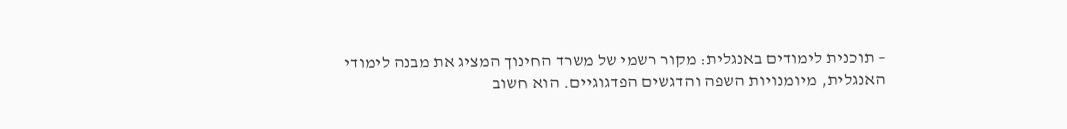– תוכנית לימודים באנגלית: מקור רשמי של משרד החינוך המציג את מבנה לימודי האנגלית, מיומנויות השפה והדגשים הפדגוגיים. הוא חשוב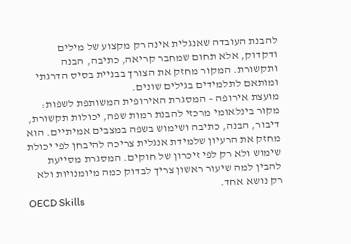להבנת העובדה שאנגלית אינה רק מקצוע של מילים ודקדוק, אלא תחום שמחבר קריאה, כתיבה, הבנה ותקשורת. המקור מחזק את הצורך בבניית בסיס הדרגתי ומותאם לתלמידים בגילים שונים.
מועצת אירופה – המסגרת האירופית המשותפת לשפות: מקור בינלאומי מרכזי להבנת רמות שפה, יכולות תקשורת, דיבור, הבנה, כתיבה ושימוש בשפה במצבים אמיתיים. הוא מחזק את הרעיון שלמידת אנגלית צריכה להיבחן לפי יכולת שימוש ולא רק לפי זיכרון של חוקים. המסגרת מסייעת להבין למה שיעור ראשון צריך לבדוק כמה מיומנויות ולא רק נושא אחד.
OECD Skills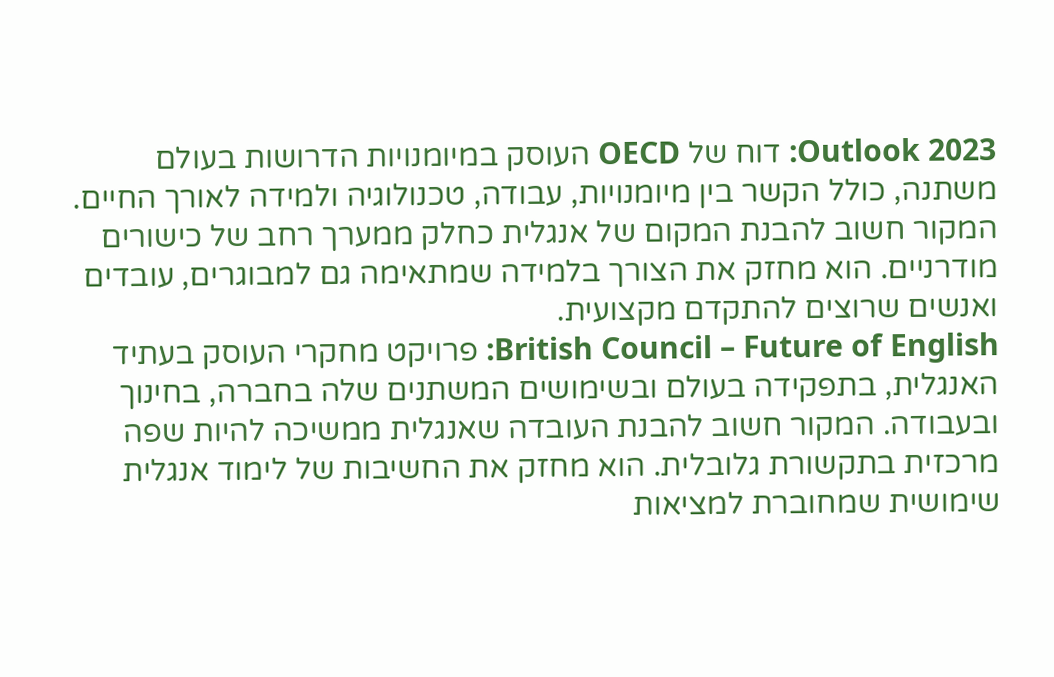Outlook 2023: דוח של OECD העוסק במיומנויות הדרושות בעולם משתנה, כולל הקשר בין מיומנויות, עבודה, טכנולוגיה ולמידה לאורך החיים. המקור חשוב להבנת המקום של אנגלית כחלק ממערך רחב של כישורים מודרניים. הוא מחזק את הצורך בלמידה שמתאימה גם למבוגרים, עובדים ואנשים שרוצים להתקדם מקצועית.
British Council – Future of English: פרויקט מחקרי העוסק בעתיד האנגלית, בתפקידה בעולם ובשימושים המשתנים שלה בחברה, בחינוך ובעבודה. המקור חשוב להבנת העובדה שאנגלית ממשיכה להיות שפה מרכזית בתקשורת גלובלית. הוא מחזק את החשיבות של לימוד אנגלית שימושית שמחוברת למציאות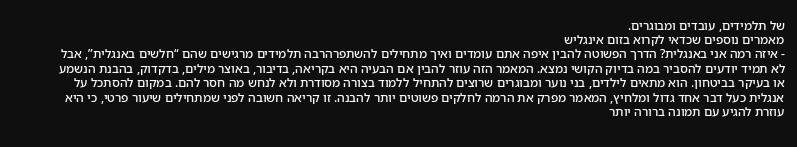של תלמידים, עובדים ומבוגרים.
מאמרים נוספים שכדאי לקרוא בזום אינגליש
- איזה רמה אני באנגלית? הדרך הפשוטה להבין איפה אתם עומדים ואיך מתחילים להשתפרהרבה תלמידים מרגישים שהם “חלשים באנגלית”, אבל לא תמיד יודעים להסביר במה בדיוק הקושי נמצא. המאמר הזה עוזר להבין אם הבעיה היא בקריאה, בדיבור, באוצר מילים, בדקדוק, בהבנת הנשמע או בעיקר בביטחון. הוא מתאים לילדים, בני נוער ומבוגרים שרוצים להתחיל ללמוד בצורה מסודרת ולא לנחש מה חסר להם. במקום להסתכל על אנגלית כעל דבר אחד גדול ומלחיץ, המאמר מפרק את הרמה לחלקים פשוטים יותר להבנה. זו קריאה חשובה לפני שמתחילים שיעור פרטי, כי היא עוזרת להגיע עם תמונה ברורה יותר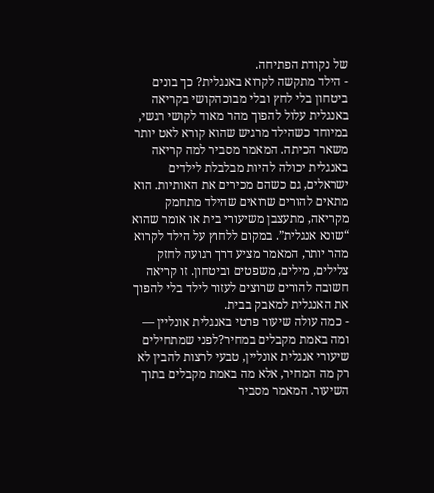של נקודת הפתיחה.
- הילד מתקשה לקרוא באנגלית? כך בונים ביטחון בלי לחץ ובלי מבוכהקושי בקריאה באנגלית עלול להפוך מהר מאוד לקושי רגשי, במיוחד כשהילד מרגיש שהוא קורא לאט יותר משאר הכיתה. המאמר מסביר למה קריאה באנגלית יכולה להיות מבלבלת לילדים ישראלים, גם כשהם מכירים את האותיות. הוא מתאים להורים שרואים שהילד מתחמק מקריאה, מתעצבן משיעורי בית או אומר שהוא “שונא אנגלית”. במקום ללחוץ על הילד לקרוא מהר יותר, המאמר מציע דרך רגועה לחזק צלילים, מילים, משפטים וביטחון. זו קריאה חשובה להורים שרוצים לעזור לילד בלי להפוך את האנגלית למאבק בבית.
- כמה עולה שיעור פרטי באנגלית אונליין — ומה באמת מקבלים במחיר?לפני שמתחילים שיעורי אנגלית אונליין, טבעי לרצות להבין לא רק מה המחיר, אלא מה באמת מקבלים בתוך השיעור. המאמר מסביר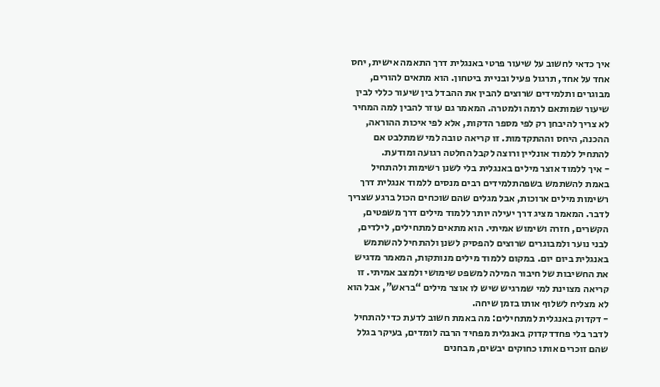איך כדאי לחשוב על שיעור פרטי באנגלית דרך התאמה אישית, יחס אחד על אחד, תרגול פעיל ובניית ביטחון. הוא מתאים להורים, מבוגרים ותלמידים שרוצים להבין את ההבדל בין שיעור כללי לבין שיעור שמותאם לרמה ולמטרה. המאמר גם עוזר להבין למה המחיר לא צריך להיבחן רק לפי מספר הדקות, אלא לפי איכות ההוראה, ההכנה, היחס וההתקדמות. זו קריאה טובה למי שמתלבט אם להתחיל ללמוד אונליין ורוצה לקבל החלטה רגועה ומודעת.
- איך ללמוד אוצר מילים באנגלית בלי לשנן רשימות ולהתחיל באמת להשתמש בשפהתלמידים רבים מנסים ללמוד אנגלית דרך רשימות מילים ארוכות, אבל מגלים שהם שוכחים הכול ברגע שצריך לדבר. המאמר מציג דרך יעילה יותר ללמוד מילים דרך משפטים, הקשרים, חזרה ושימוש אמיתי. הוא מתאים למתחילים, לילדים, לבני נוער ולמבוגרים שרוצים להפסיק לשנן ולהתחיל להשתמש באנגלית ביום יום. במקום ללמוד מילים מנותקות, המאמר מדגיש את החשיבות של חיבור המילה למשפט שימושי ולמצב אמיתי. זו קריאה מצוינת למי שמרגיש שיש לו אוצר מילים “בראש”, אבל הוא לא מצליח לשלוף אותו בזמן שיחה.
- דקדוק באנגלית למתחילים: מה באמת חשוב לדעת כדי להתחיל לדבר בלי פחדדקדוק באנגלית מפחיד הרבה לומדים, בעיקר בגלל שהם זוכרים אותו כחוקים יבשים, מבחנים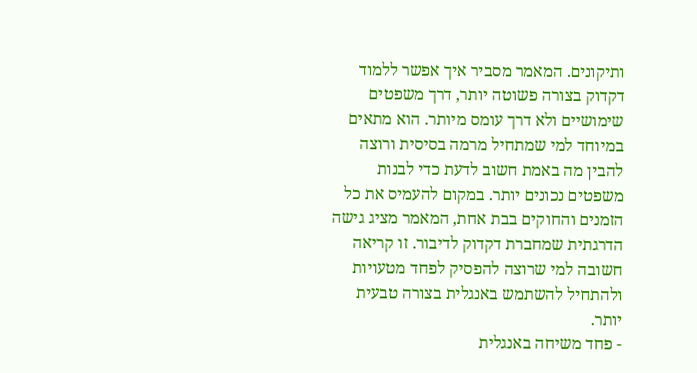ותיקונים. המאמר מסביר איך אפשר ללמוד דקדוק בצורה פשוטה יותר, דרך משפטים שימושיים ולא דרך עומס מיותר. הוא מתאים במיוחד למי שמתחיל מרמה בסיסית ורוצה להבין מה באמת חשוב לדעת כדי לבנות משפטים נכונים יותר. במקום להעמיס את כל הזמנים והחוקים בבת אחת, המאמר מציג גישה הדרגתית שמחברת דקדוק לדיבור. זו קריאה חשובה למי שרוצה להפסיק לפחד מטעויות ולהתחיל להשתמש באנגלית בצורה טבעית יותר.
- פחד משיחה באנגלית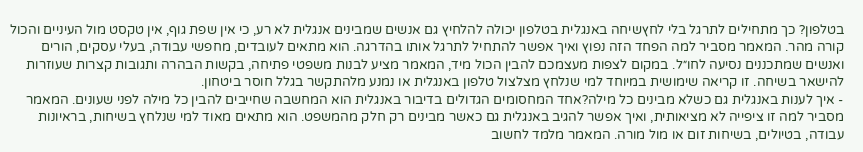בטלפון? כך מתחילים לתרגל בלי לחץשיחה באנגלית בטלפון יכולה להלחיץ גם אנשים שמבינים אנגלית לא רע, כי אין שפת גוף, אין טקסט מול העיניים והכול קורה מהר. המאמר מסביר למה הפחד הזה נפוץ ואיך אפשר להתחיל לתרגל אותו בהדרגה. הוא מתאים לעובדים, מחפשי עבודה, בעלי עסקים, הורים ואנשים שמתכננים נסיעה לחו״ל. במקום לצפות מעצמכם להבין הכול מיד, המאמר מציע לבנות משפטי פתיחה, בקשות הבהרה ותגובות קצרות שעוזרות להישאר בשיחה. זו קריאה שימושית במיוחד למי שנלחץ מצלצול טלפון באנגלית או נמנע מלהתקשר בגלל חוסר ביטחון.
- איך לענות באנגלית גם כשלא מבינים כל מילה?אחד המחסומים הגדולים בדיבור באנגלית הוא המחשבה שחייבים להבין כל מילה לפני שעונים. המאמר מסביר למה זו ציפייה לא מציאותית, ואיך אפשר להגיב באנגלית גם כאשר מבינים רק חלק מהמשפט. הוא מתאים מאוד למי שנלחץ בשיחות, בראיונות עבודה, בטיולים, בשיחות זום או מול מורה. המאמר מלמד לחשוב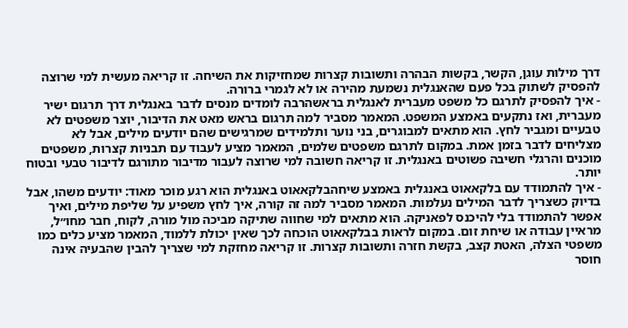דרך מילות עוגן, הקשר, בקשות הבהרה ותשובות קצרות שמחזיקות את השיחה. זו קריאה מעשית למי שרוצה להפסיק לשתוק בכל פעם שהאנגלית נשמעת מהירה או לא לגמרי ברורה.
- איך להפסיק לתרגם כל משפט מעברית לאנגלית בראשהרבה לומדים מנסים לדבר באנגלית דרך תרגום ישיר מעברית, ואז נתקעים באמצע המשפט. המאמר מסביר למה תרגום בראש מאט את הדיבור, יוצר משפטים לא טבעיים ומגביר לחץ. הוא מתאים למבוגרים, בני נוער ותלמידים שמרגישים שהם יודעים מילים, אבל לא מצליחים לדבר בזמן אמת. במקום לתרגם משפטים שלמים, המאמר מציע לעבוד עם תבניות קצרות, משפטים מוכנים והרגלי חשיבה פשוטים באנגלית. זו קריאה חשובה למי שרוצה לעבור מדיבור מתורגם לדיבור טבעי ובטוח יותר.
- איך להתמודד עם בלקאאוט באנגלית באמצע שיחהבלקאאוט באנגלית הוא רגע מוכר מאוד: יודעים משהו, אבל בדיוק כשצריך לדבר המילים נעלמות. המאמר מסביר למה זה קורה, איך לחץ משפיע על שליפת מילים, ואיך אפשר להתמודד בלי להיכנס לפאניקה. הוא מתאים למי שחווה שתיקה מביכה מול מורה, לקוח, חבר מחו״ל, מראיין עבודה או שיחת זום. במקום לראות בבלקאאוט הוכחה לכך שאין יכולת ללמוד, המאמר מציע כלים כמו משפטי הצלה, האטת קצב, בקשת חזרה ותשובות קצרות. זו קריאה מחזקת למי שצריך להבין שהבעיה אינה חוסר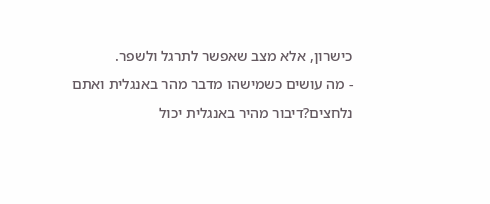כישרון, אלא מצב שאפשר לתרגל ולשפר.
- מה עושים כשמישהו מדבר מהר באנגלית ואתם נלחצים?דיבור מהיר באנגלית יכול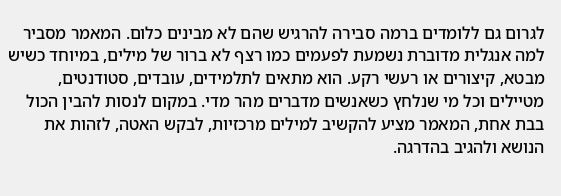לגרום גם ללומדים ברמה סבירה להרגיש שהם לא מבינים כלום. המאמר מסביר למה אנגלית מדוברת נשמעת לפעמים כמו רצף לא ברור של מילים, במיוחד כשיש מבטא, קיצורים או רעשי רקע. הוא מתאים לתלמידים, עובדים, סטודנטים, מטיילים וכל מי שנלחץ כשאנשים מדברים מהר מדי. במקום לנסות להבין הכול בבת אחת, המאמר מציע להקשיב למילים מרכזיות, לבקש האטה, לזהות את הנושא ולהגיב בהדרגה.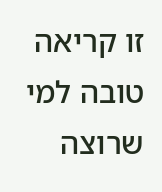זו קריאה טובה למי שרוצה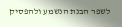לשפר הבנת הנשמע ולהפסיק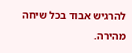להרגיש אבוד בכל שיחה מהירה.